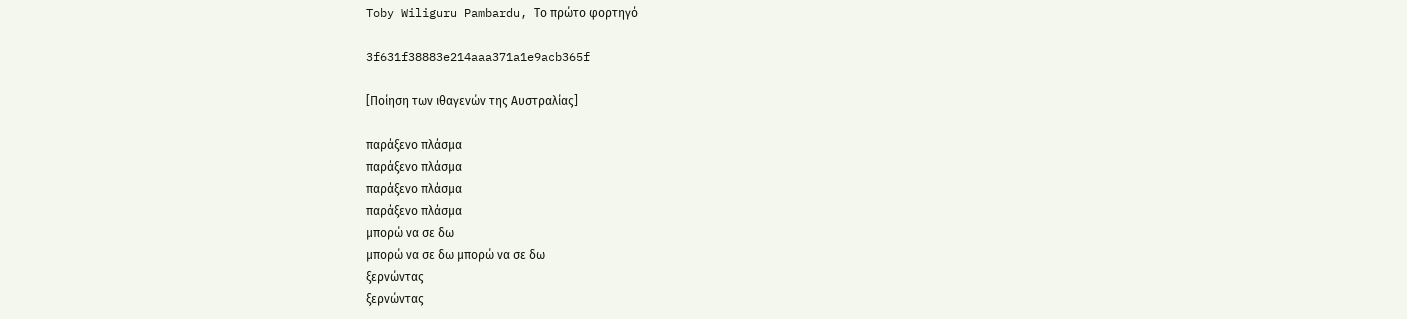Toby Wiliguru Pambardu, Το πρώτο φορτηγό

3f631f38883e214aaa371a1e9acb365f

[Ποίηση των ιθαγενών της Αυστραλίας]

παράξενο πλάσμα
παράξενο πλάσμα
παράξενο πλάσμα
παράξενο πλάσμα
μπορώ να σε δω
μπορώ να σε δω μπορώ να σε δω
ξερνώντας
ξερνώντας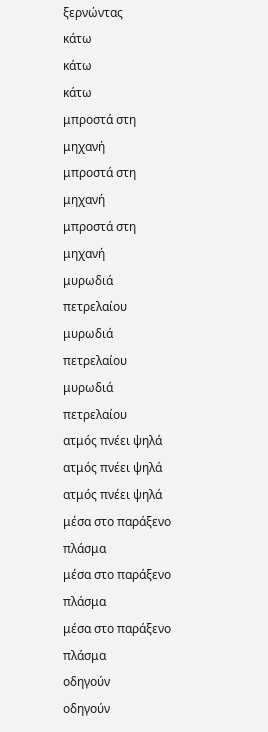ξερνώντας
κάτω
κάτω
κάτω
μπροστά στη μηχανή
μπροστά στη μηχανή
μπροστά στη μηχανή
μυρωδιά πετρελαίου
μυρωδιά πετρελαίου
μυρωδιά πετρελαίου
ατμός πνέει ψηλά
ατμός πνέει ψηλά
ατμός πνέει ψηλά
μέσα στο παράξενο πλάσμα
μέσα στο παράξενο πλάσμα
μέσα στο παράξενο πλάσμα
οδηγούν
οδηγούν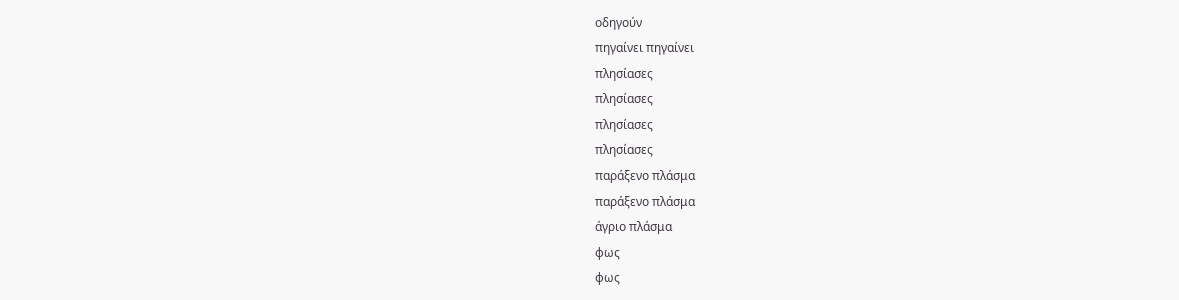οδηγούν
πηγαίνει πηγαίνει
πλησίασες
πλησίασες
πλησίασες
πλησίασες
παράξενο πλάσμα
παράξενο πλάσμα
άγριο πλάσμα
φως
φως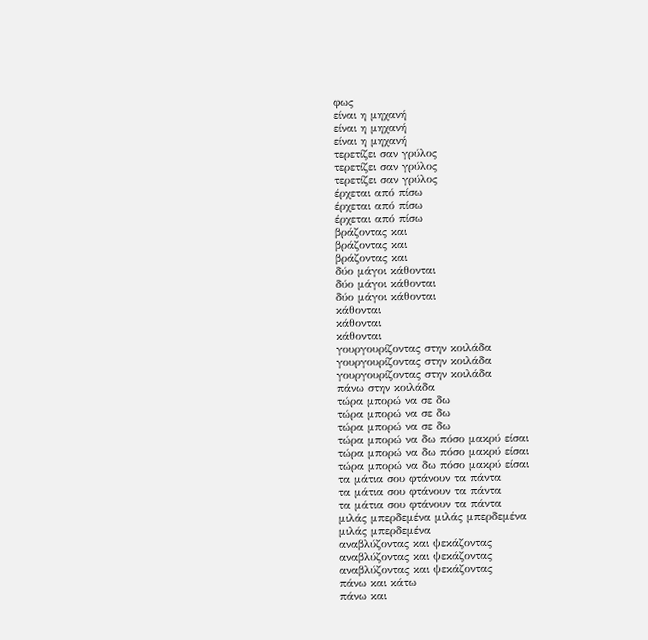φως
είναι η μηχανή
είναι η μηχανή
είναι η μηχανή
τερετίζει σαν γρύλος
τερετίζει σαν γρύλος
τερετίζει σαν γρύλος
έρχεται από πίσω
έρχεται από πίσω
έρχεται από πίσω
βράζοντας και
βράζοντας και
βράζοντας και
δύο μάγοι κάθονται
δύο μάγοι κάθονται
δύο μάγοι κάθονται
κάθονται
κάθονται
κάθονται
γουργουρίζοντας στην κοιλάδα
γουργουρίζοντας στην κοιλάδα
γουργουρίζοντας στην κοιλάδα
πάνω στην κοιλάδα
τώρα μπορώ να σε δω
τώρα μπορώ να σε δω
τώρα μπορώ να σε δω
τώρα μπορώ να δω πόσο μακρύ είσαι
τώρα μπορώ να δω πόσο μακρύ είσαι
τώρα μπορώ να δω πόσο μακρύ είσαι
τα μάτια σου φτάνουν τα πάντα
τα μάτια σου φτάνουν τα πάντα
τα μάτια σου φτάνουν τα πάντα
μιλάς μπερδεμένα μιλάς μπερδεμένα
μιλάς μπερδεμένα
αναβλύζοντας και ψεκάζοντας
αναβλύζοντας και ψεκάζοντας
αναβλύζοντας και ψεκάζοντας
πάνω και κάτω
πάνω και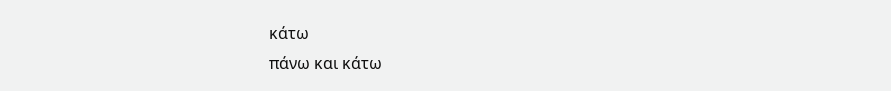κάτω
πάνω και κάτω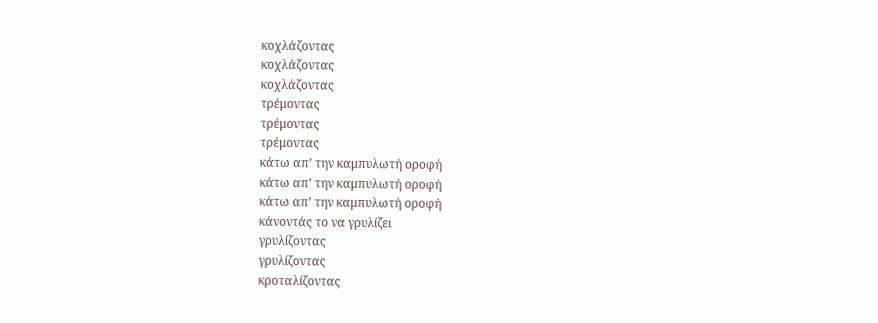κοχλάζοντας
κοχλάζοντας
κοχλάζοντας
τρέμοντας
τρέμοντας
τρέμοντας
κάτω απ’ την καμπυλωτή οροφή
κάτω απ’ την καμπυλωτή οροφή
κάτω απ’ την καμπυλωτή οροφή
κάνοντάς το να γρυλίζει
γρυλίζοντας
γρυλίζοντας
κροταλίζοντας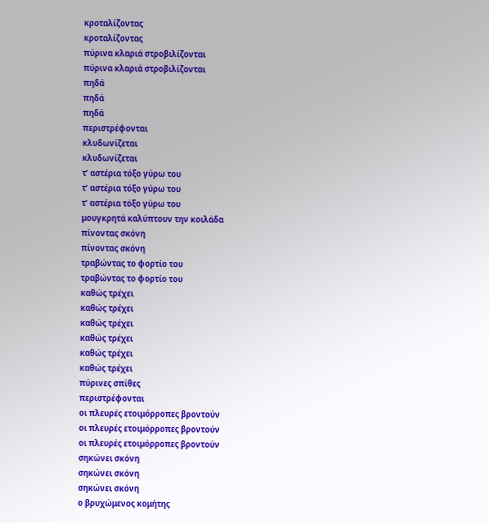κροταλίζοντας
κροταλίζοντας
πύρινα κλαριά στροβιλίζονται
πύρινα κλαριά στροβιλίζονται
πηδά
πηδά
πηδά
περιστρέφονται
κλυδωνίζεται
κλυδωνίζεται
τ’ αστέρια τόξο γύρω του
τ’ αστέρια τόξο γύρω του
τ’ αστέρια τόξο γύρω του
μουγκρητά καλύπτουν την κοιλάδα
πίνοντας σκόνη
πίνοντας σκόνη
τραβώντας το φορτίο του
τραβώντας το φορτίο του
καθώς τρέχει
καθώς τρέχει
καθώς τρέχει
καθώς τρέχει
καθώς τρέχει
καθώς τρέχει
πύρινες σπίθες
περιστρέφονται
οι πλευρές ετοιμόρροπες βροντούν
οι πλευρές ετοιμόρροπες βροντούν
οι πλευρές ετοιμόρροπες βροντούν
σηκώνει σκόνη
σηκώνει σκόνη
σηκώνει σκόνη
ο βρυχώμενος κομήτης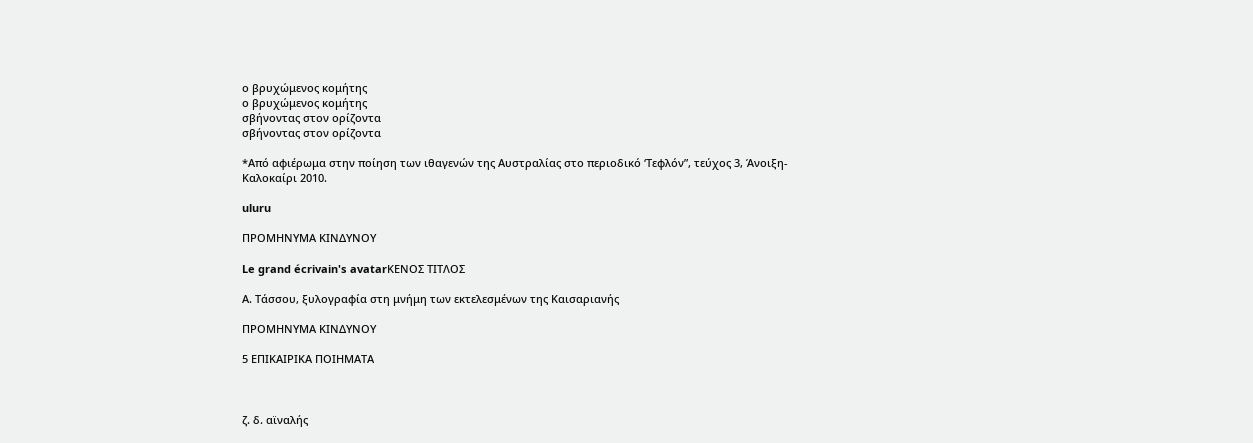ο βρυχώμενος κομήτης
ο βρυχώμενος κομήτης
σβήνοντας στον ορίζοντα
σβήνοντας στον ορίζοντα

*Από αφιέρωμα στην ποίηση των ιθαγενών της Αυστραλίας στο περιοδικό ‘Τεφλόν”, τεύχος 3, Άνοιξη-Καλοκαίρι 2010.

uluru

ΠΡΟΜΗΝΥΜΑ ΚΙΝΔΥΝΟΥ

Le grand écrivain's avatarΚΕΝΟΣ ΤΙΤΛΟΣ

Α. Τάσσου, ξυλογραφία στη μνήμη των εκτελεσμένων της Καισαριανής

ΠΡΟΜΗΝΥΜΑ ΚΙΝΔΥΝΟΥ

5 ΕΠΙΚΑΙΡΙΚΑ ΠΟΙΗΜΑΤΑ



ζ. δ. αϊναλής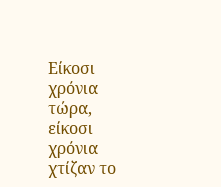Είκοσι χρόνια τώρα, είκοσι χρόνια χτίζαν το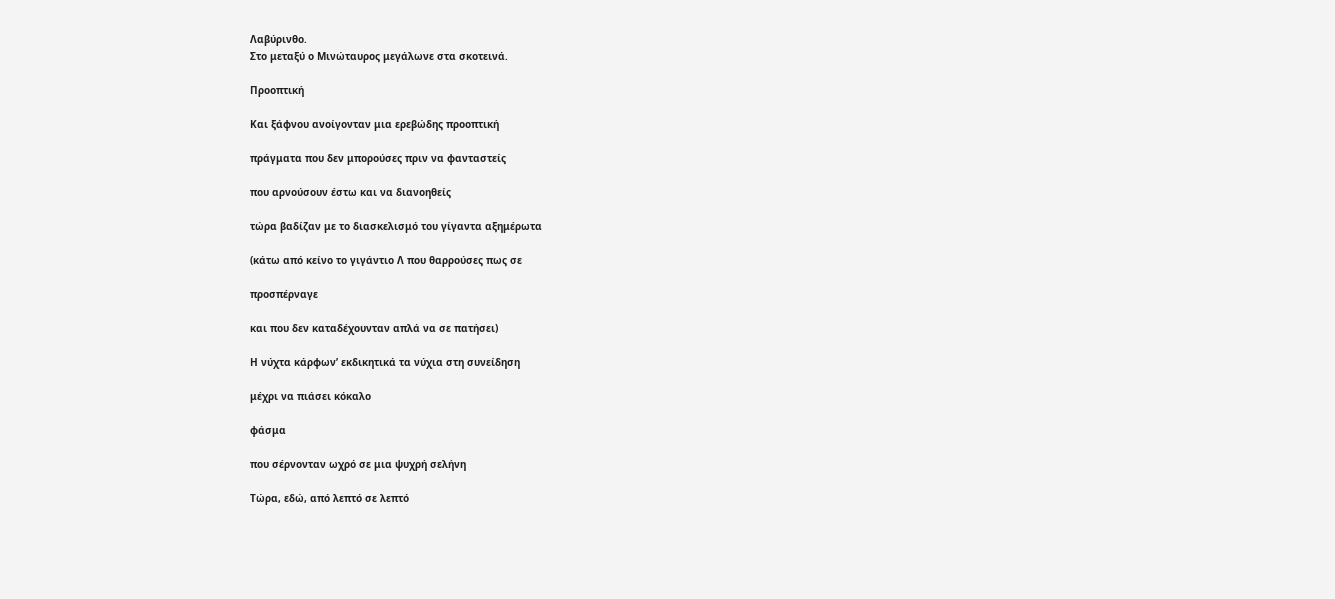Λαβύρινθο.
Στο μεταξύ ο Μινώταυρος μεγάλωνε στα σκοτεινά.

Προοπτική

Και ξάφνου ανοίγονταν μια ερεβώδης προοπτική

πράγματα που δεν μπορούσες πριν να φανταστείς

που αρνούσουν έστω και να διανοηθείς

τώρα βαδίζαν με το διασκελισμό του γίγαντα αξημέρωτα

(κάτω από κείνο το γιγάντιο Λ που θαρρούσες πως σε

προσπέρναγε

και που δεν καταδέχουνταν απλά να σε πατήσει)

Η νύχτα κάρφων’ εκδικητικά τα νύχια στη συνείδηση

μέχρι να πιάσει κόκαλο

φάσμα

που σέρνονταν ωχρό σε μια ψυχρή σελήνη

Τώρα, εδώ, από λεπτό σε λεπτό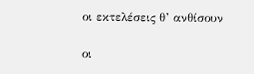οι εκτελέσεις θ’ ανθίσουν

οι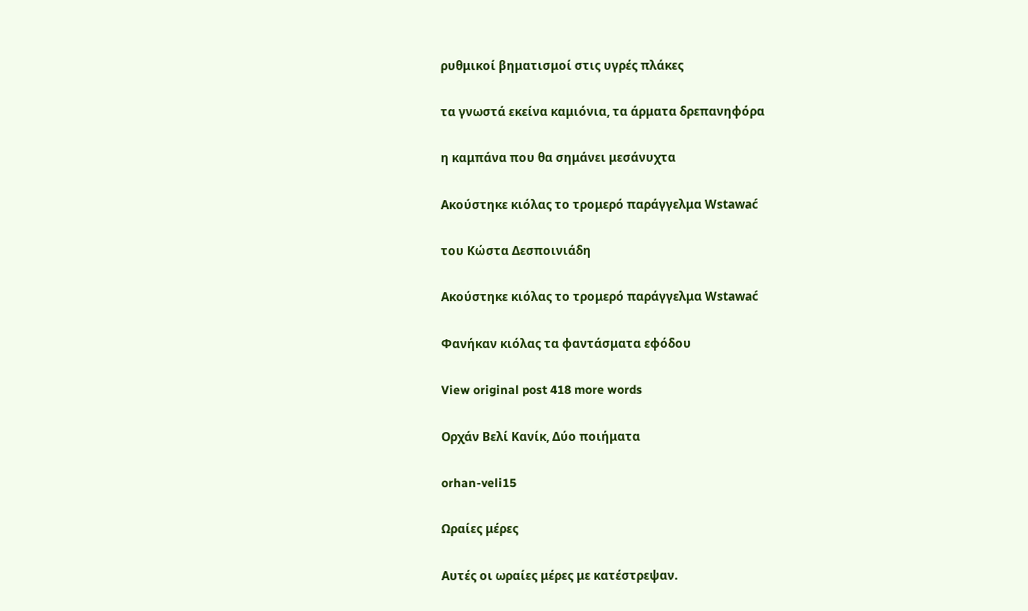ρυθμικοί βηματισμοί στις υγρές πλάκες

τα γνωστά εκείνα καμιόνια, τα άρματα δρεπανηφόρα

η καμπάνα που θα σημάνει μεσάνυχτα

Ακούστηκε κιόλας το τρομερό παράγγελμα Wstawać

του Κώστα Δεσποινιάδη

Ακούστηκε κιόλας το τρομερό παράγγελμα Wstawać

Φανήκαν κιόλας τα φαντάσματα εφόδου

View original post 418 more words

Ορχάν Βελί Κανίκ, Δύο ποιήματα

orhan-veli15

Ωραίες μέρες

Aυτές οι ωραίες μέρες με κατέστρεψαν.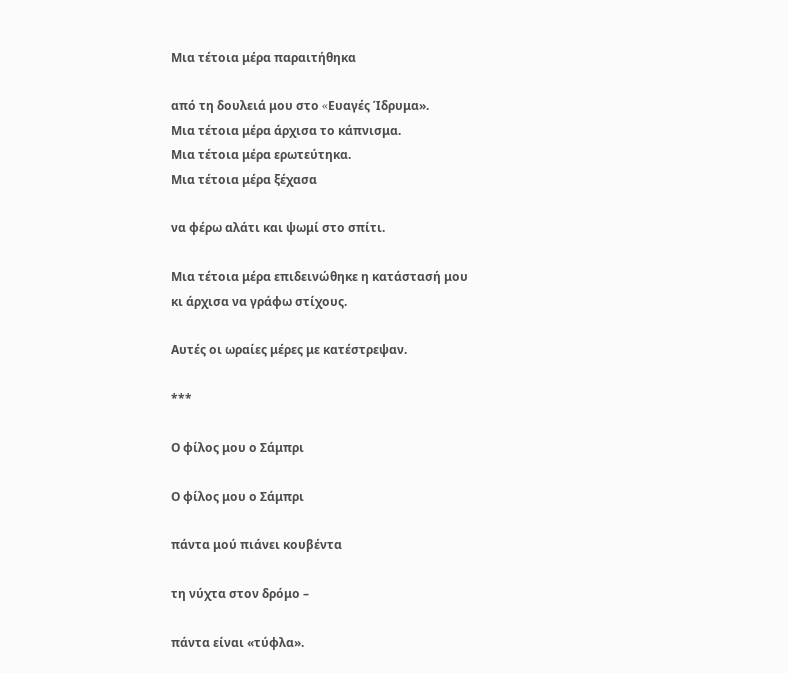Mια τέτοια μέρα παραιτήθηκα

από τη δουλειά μου στο «Eυαγές Ίδρυμα».
Mια τέτοια μέρα άρχισα το κάπνισμα.
Mια τέτοια μέρα ερωτεύτηκα.
Mια τέτοια μέρα ξέχασα

να φέρω αλάτι και ψωμί στο σπίτι.

Mια τέτοια μέρα επιδεινώθηκε η κατάστασή μου
κι άρχισα να γράφω στίχους.

Aυτές οι ωραίες μέρες με κατέστρεψαν.

***

Ο φίλος μου ο Σάμπρι

Ο φίλος μου ο Σάμπρι

πάντα μού πιάνει κουβέντα

τη νύχτα στον δρόμο –

πάντα είναι «τύφλα».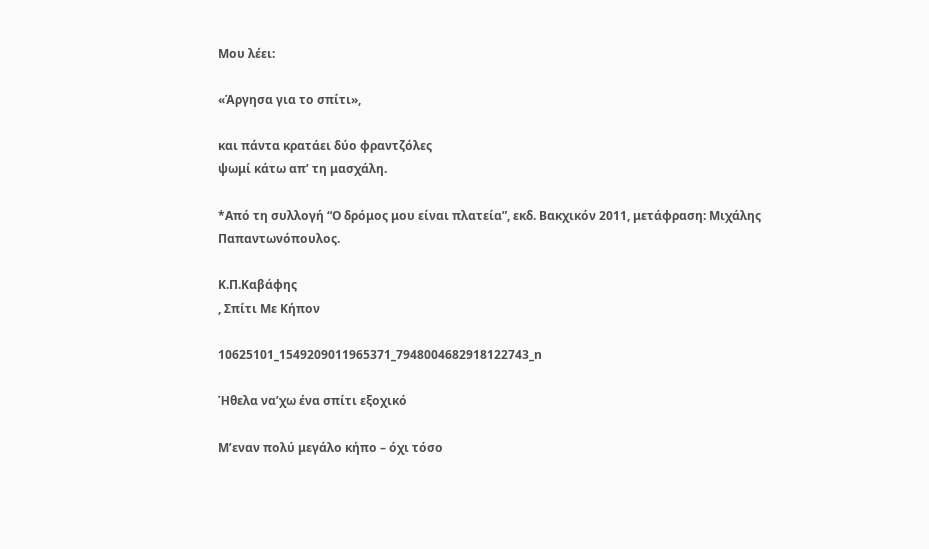Μου λέει:

«Άργησα για το σπίτι»,

και πάντα κρατάει δύο φραντζόλες
ψωμί κάτω απ’ τη μασχάλη.

*Από τη συλλογή “Ο δρόμος μου είναι πλατεία”, εκδ. Βακχικόν 2011, μετάφραση: Μιχάλης Παπαντωνόπουλος.

Κ.Π.Καβάφης
, Σπίτι Με Κήπον

10625101_1549209011965371_7948004682918122743_n

Ήθελα να’χω ένα σπίτι εξοχικό

Μ’εναν πολύ μεγάλο κήπο – όχι τόσο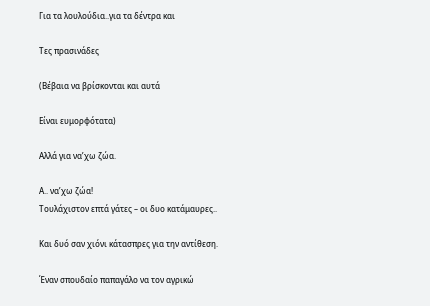Για τα λουλούδια..για τα δέντρα και

Τες πρασινάδες

(Βέβαια να βρίσκονται και αυτά

Είναι ευμορφότατα)

Αλλά για να’χω ζώα.

Α.. να’χω ζώα!
Τουλάχιστον επτά γάτες – οι δυο κατάμαυρες..

Και δυό σαν χιόνι κάτασπρες για την αντίθεση.

Έναν σπουδαίο παπαγάλο να τον αγρικώ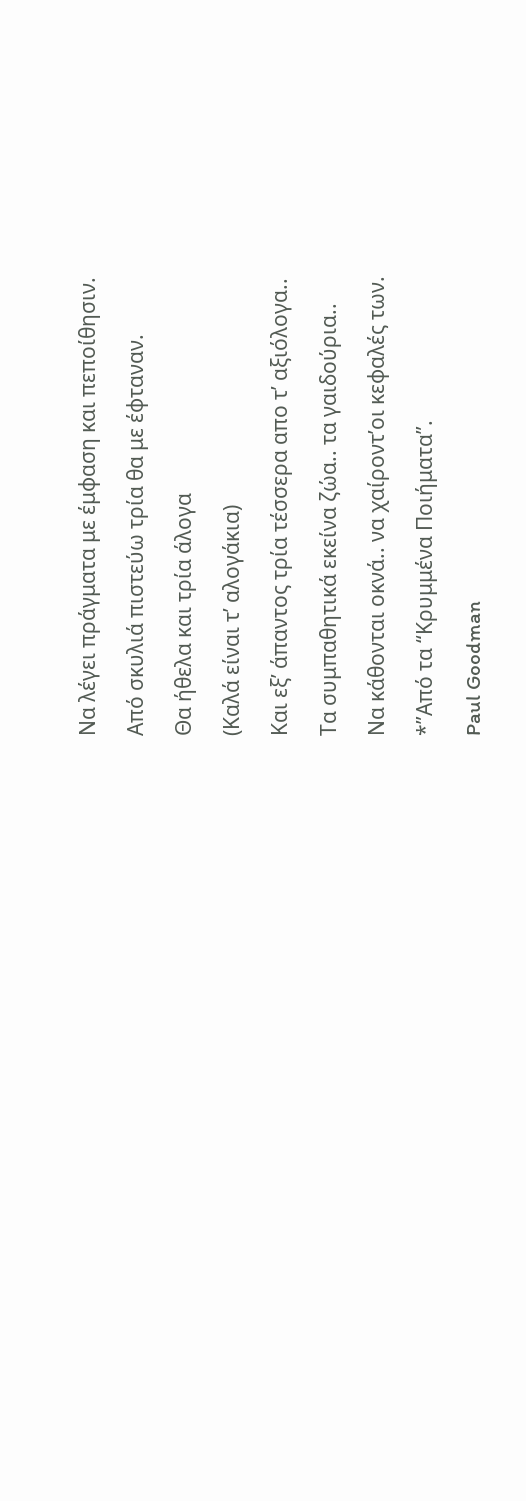Να λέγει πράγματα με έμφαση και πεποίθησιν.

Από σκυλιά πιστεύω τρία θα με έφταναν.

Θα ήθελα και τρία άλογα

(Καλά είναι τ’ αλογάκια)

Και εξ’ άπαντος τρία τέσσερα απο τ’ αξιόλογα..

Τα συμπαθητικά εκείνα ζώα.. τα γαιδούρια..

Να κάθονται οκνά.. να χαίροντ’οι κεφαλές των.

*”Από τα “Κρυμμένα Ποιήματα”.

Paul Goodman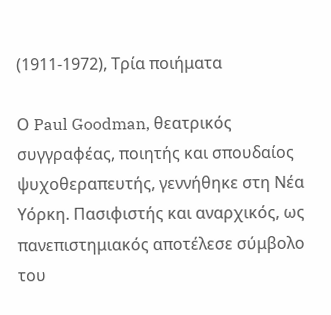(1911-1972), Τρία ποιήματα

Ο Paul Goodman, θεατρικός συγγραφέας, ποιητής και σπουδαίος ψυχοθεραπευτής, γεννήθηκε στη Νέα Υόρκη. Πασιφιστής και αναρχικός, ως πανεπιστημιακός αποτέλεσε σύμβολο του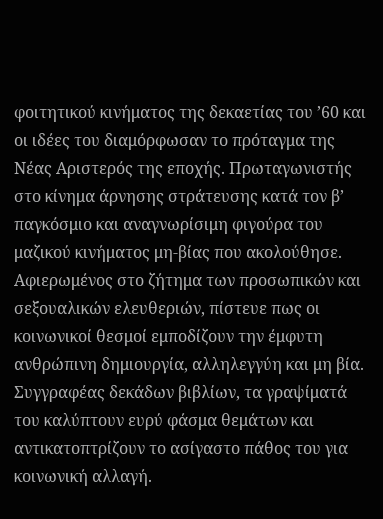φοιτητικού κινήματος της δεκαετίας του ’60 και οι ιδέες του διαμόρφωσαν το πρόταγμα της Νέας Αριστερός της εποχής. Πρωταγωνιστής στο κίνημα άρνησης στράτευσης κατά τον β’ παγκόσμιο και αναγνωρίσιμη φιγούρα του μαζικού κινήματος μη-βίας που ακολούθησε.
Αφιερωμένος στο ζήτημα των προσωπικών και σεξουαλικών ελευθεριών, πίστευε πως οι κοινωνικοί θεσμοί εμποδίζουν την έμφυτη ανθρώπινη δημιουργία, αλληλεγγύη και μη βία. Συγγραφέας δεκάδων βιβλίων, τα γραψίματά του καλύπτουν ευρύ φάσμα θεμάτων και αντικατοπτρίζουν το ασίγαστο πάθος του για κοινωνική αλλαγή.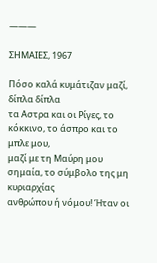———

ΣΗΜΑΙΕΣ, 1967

Πόσο καλά κυμάτιζαν μαζί, δίπλα δίπλα
τα Αστρα και οι Ρίγες, το κόκκινο, το άσπρο και το μπλε μου,
μαζί με τη Μαύρη μου σημαία, το σύμβολο της μη κυριαρχίας
ανθρώπου ή νόμου! Ήταν οι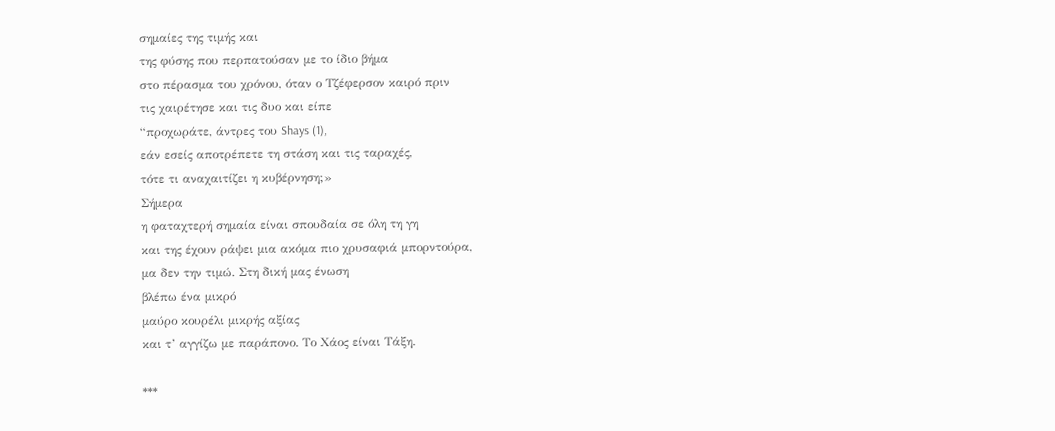σημαίες της τιμής και
της φύσης που περπατούσαν με το ίδιο βήμα
στο πέρασμα του χρόνου, όταν ο Τζέφερσον καιρό πριν
τις χαιρέτησε και τις δυο και είπε
“προχωράτε, άντρες του Shays (1),
εάν εσείς αποτρέπετε τη στάση και τις ταραχές,
τότε τι αναχαιτίζει η κυβέρνηση;»
Σήμερα
η φαταχτερή σημαία είναι σπουδαία σε όλη τη γη
και της έχουν ράψει μια ακόμα πιο χρυσαφιά μπορντούρα,
μα δεν την τιμώ. Στη δική μας ένωση
βλέπω ένα μικρό
μαύρο κουρέλι μικρής αξίας
και τ’ αγγίζω με παράπονο. Το Χάος είναι Τάξη.

***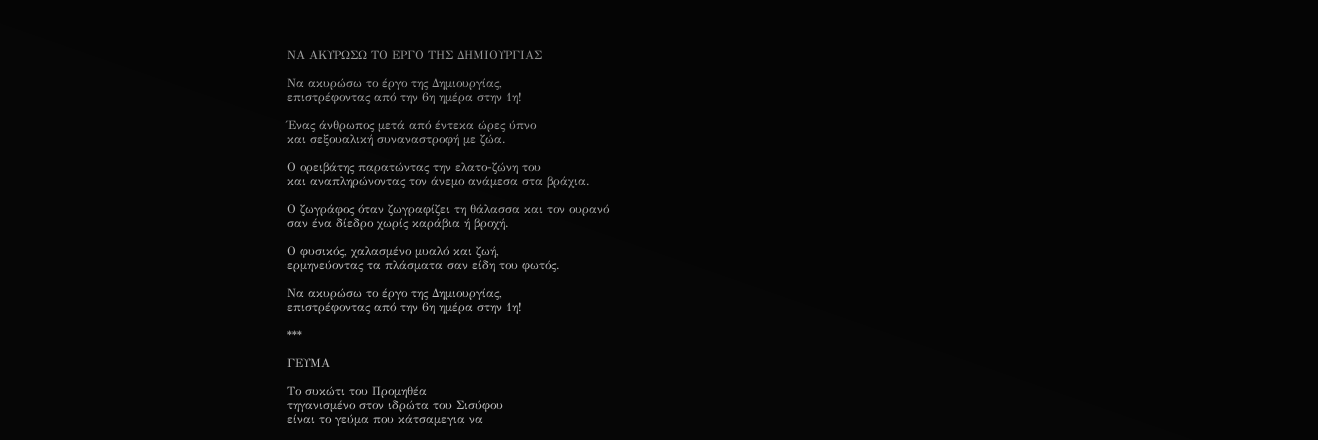ΝΑ ΑΚΥΡΩΣΩ ΤΟ ΕΡΓΟ ΤΗΣ ΔΗΜΙΟΥΡΓΙΑΣ

Να ακυρώσω το έργο της Δημιουργίας,
επιστρέφοντας από την 6η ημέρα στην 1η!

Ένας άνθρωπος μετά από έντεκα ώρες ύπνο
και σεξουαλική συναναστροφή με ζώα.

Ο ορειβάτης παρατώντας την ελατο-ζώνη του
και αναπληρώνοντας τον άνεμο ανάμεσα στα βράχια.

Ο ζωγράφος όταν ζωγραφίζει τη θάλασσα και τον ουρανό
σαν ένα δίεδρο χωρίς καράβια ή βροχή.

Ο φυσικός, χαλασμένο μυαλό και ζωή,
ερμηνεύοντας τα πλάσματα σαν είδη του φωτός.

Να ακυρώσω το έργο της Δημιουργίας,
επιστρέφοντας από την 6η ημέρα στην 1η!

***

ΓΕΥΜΑ

Το συκώτι του Προμηθέα
τηγανισμένο στον ιδρώτα του Σισύφου
είναι το γεύμα που κάτσαμεγια να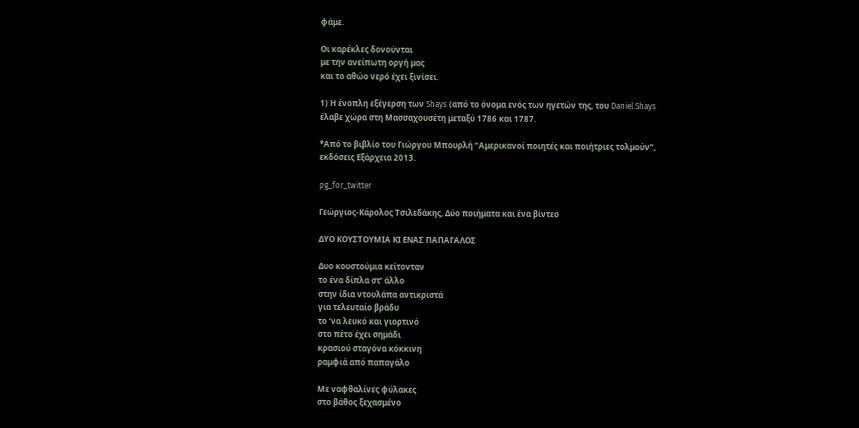φάμε.

Οι καρέκλες δονούνται
με την ανείπωτη οργή μας
και το αθώο νερό έχει ξινίσει.

1) Η ένοπλη εξέγερση των Shays (από το όνομα ενός των ηγετών της, του Daniel Shays έλαβε χώρα στη Μασσαχουσέτη μεταξύ 1786 και 1787.

*Από το βιβλίο του Γιώργου Μπουρλή “Αμερικανοί ποιητές και ποιήτριες τολμούν”, εκδόσεις Εξάρχεια 2013.

pg_for_twitter

Γεώργιος-Κάρολος Τσιλεδάκης, Δύο ποιήματα και ένα βίντεο

ΔΥΟ ΚΟΥΣΤΟΥΜΙΑ ΚΙ ΕΝΑΣ ΠΑΠΑΓΑΛΟΣ

Δυο κουστούμια κείτονταν
το ένα δίπλα στ’ άλλο
στην ίδια ντουλάπα αντικριστά
για τελευταίο βράδυ
το ‘να λευκό και γιορτινό
στο πέτο έχει σημάδι
κρασιού σταγόνα κόκκινη
ραμφιά από παπαγάλο

Με ναφθαλίνες φύλακες
στο βάθος ξεχασμένο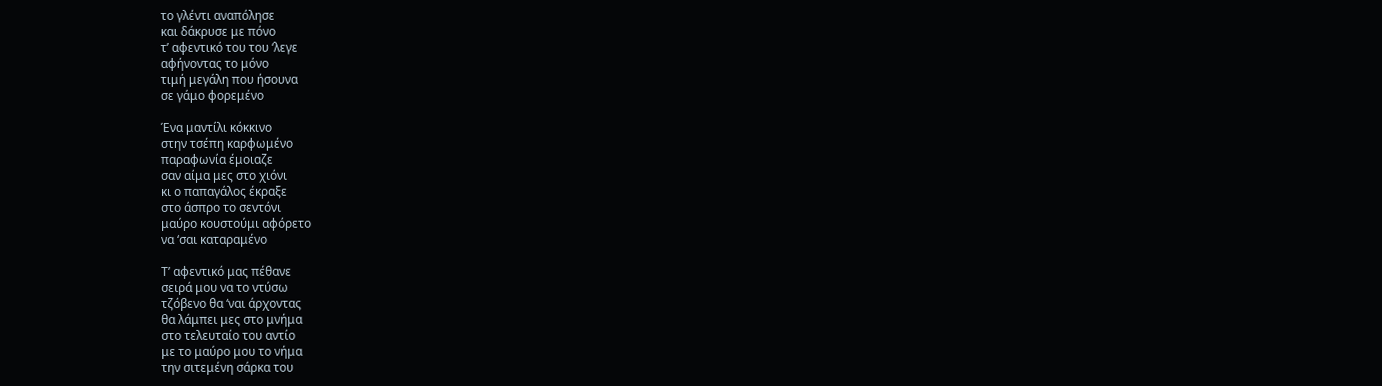το γλέντι αναπόλησε
και δάκρυσε με πόνο
τ’ αφεντικό του του ‘λεγε
αφήνοντας το μόνο
τιμή μεγάλη που ήσουνα
σε γάμο φορεμένο

Ένα μαντίλι κόκκινο
στην τσέπη καρφωμένο
παραφωνία έμοιαζε
σαν αίμα μες στο χιόνι
κι ο παπαγάλος έκραξε
στο άσπρο το σεντόνι
μαύρο κουστούμι αφόρετο
να ‘σαι καταραμένο

Τ’ αφεντικό μας πέθανε
σειρά μου να το ντύσω
τζόβενο θα ‘ναι άρχοντας
θα λάμπει μες στο μνήμα
στο τελευταίο του αντίο
με το μαύρο μου το νήμα
την σιτεμένη σάρκα του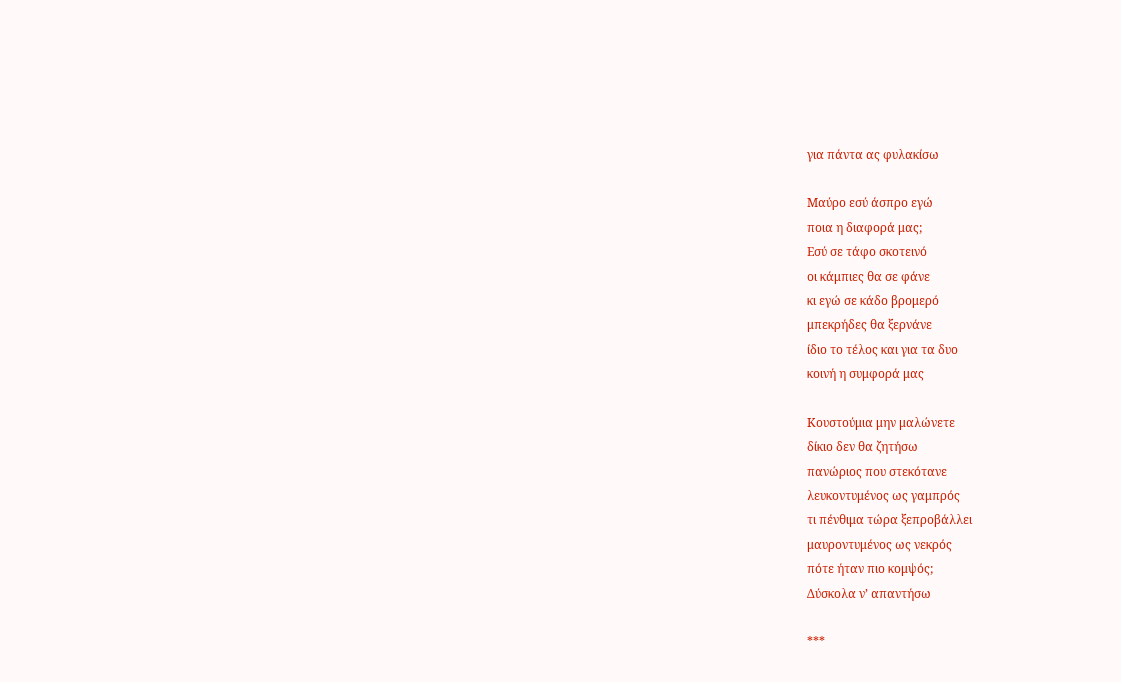για πάντα ας φυλακίσω

Μαύρο εσύ άσπρο εγώ
ποια η διαφορά μας;
Εσύ σε τάφο σκοτεινό
οι κάμπιες θα σε φάνε
κι εγώ σε κάδο βρομερό
μπεκρήδες θα ξερνάνε
ίδιο το τέλος και για τα δυο
κοινή η συμφορά μας

Κουστούμια μην μαλώνετε
δίκιο δεν θα ζητήσω
πανώριος που στεκότανε
λευκοντυμένος ως γαμπρός
τι πένθιμα τώρα ξεπροβάλλει
μαυροντυμένος ως νεκρός
πότε ήταν πιο κομψός;
Δύσκολα ν’ απαντήσω

***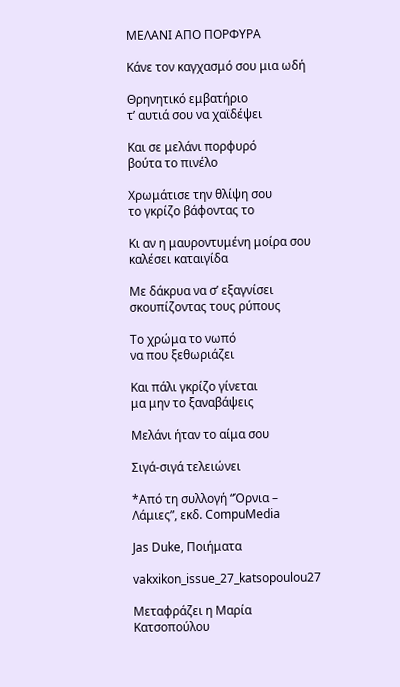ΜΕΛΑΝΙ ΑΠΟ ΠΟΡΦΥΡΑ

Κάνε τον καγχασμό σου μια ωδή

Θρηνητικό εμβατήριο
τ’ αυτιά σου να χαϊδέψει

Και σε μελάνι πορφυρό
βούτα το πινέλο

Χρωμάτισε την θλίψη σου
το γκρίζο βάφοντας το

Κι αν η μαυροντυμένη μοίρα σου
καλέσει καταιγίδα

Με δάκρυα να σ’ εξαγνίσει
σκουπίζοντας τους ρύπους

Το χρώμα το νωπό
να που ξεθωριάζει

Και πάλι γκρίζο γίνεται
μα μην το ξαναβάψεις

Μελάνι ήταν το αίμα σου

Σιγά-σιγά τελειώνει

*Από τη συλλογή “Όρνια – Λάμιες”, εκδ. CompuMedia

Jas Duke, Ποιήματα

vakxikon_issue_27_katsopoulou27

Μεταφράζει η Μαρία Κατσοπούλου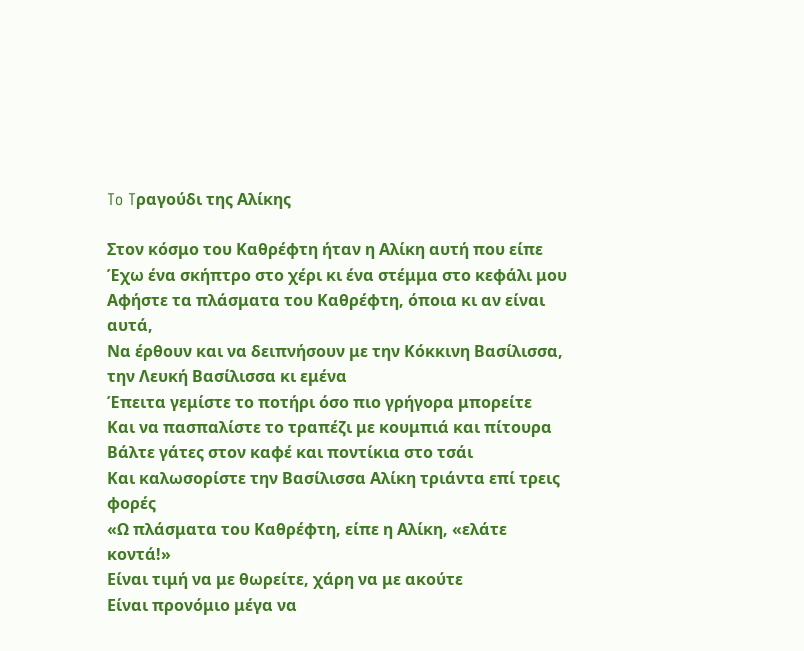To Tραγούδι της Αλίκης

Στον κόσμο του Καθρέφτη ήταν η Αλίκη αυτή που είπε
Έχω ένα σκήπτρο στο χέρι κι ένα στέμμα στο κεφάλι μου
Αφήστε τα πλάσματα του Καθρέφτη, όποια κι αν είναι αυτά,
Να έρθουν και να δειπνήσουν με την Κόκκινη Βασίλισσα, την Λευκή Βασίλισσα κι εμένα
Έπειτα γεμίστε το ποτήρι όσο πιο γρήγορα μπορείτε
Και να πασπαλίστε το τραπέζι με κουμπιά και πίτουρα
Βάλτε γάτες στον καφέ και ποντίκια στο τσάι
Και καλωσορίστε την Βασίλισσα Αλίκη τριάντα επί τρεις φορές
«Ω πλάσματα του Καθρέφτη, είπε η Αλίκη, «ελάτε κοντά!»
Είναι τιμή να με θωρείτε, χάρη να με ακούτε
Είναι προνόμιο μέγα να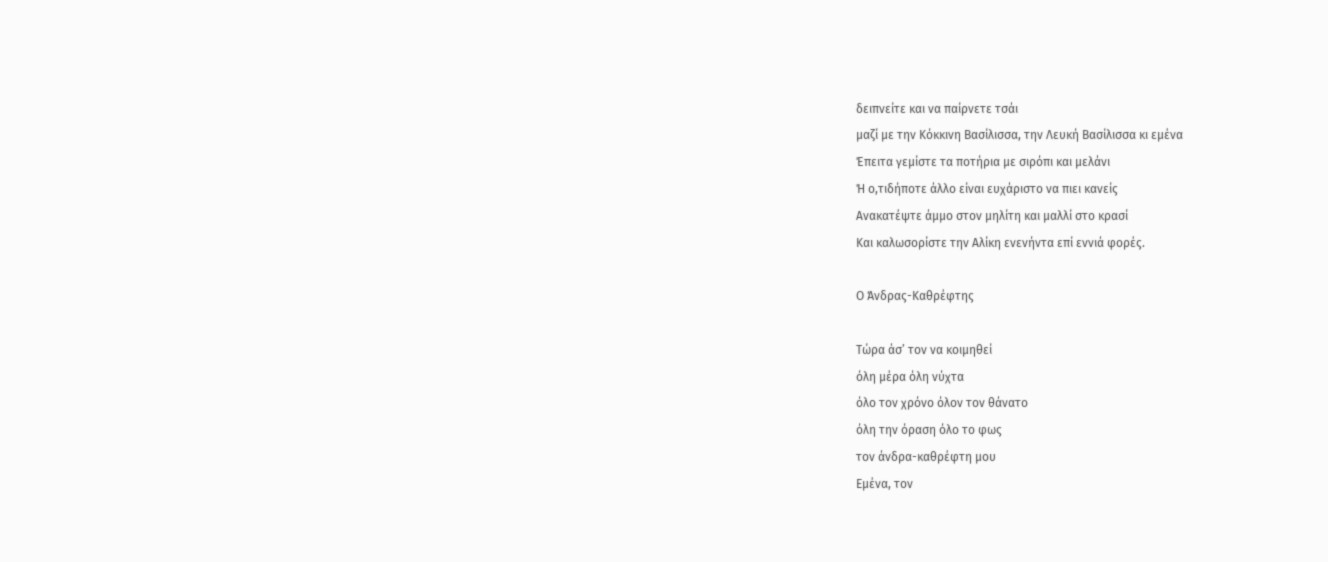δειπνείτε και να παίρνετε τσάι
μαζί με την Κόκκινη Βασίλισσα, την Λευκή Βασίλισσα κι εμένα
Έπειτα γεμίστε τα ποτήρια με σιρόπι και μελάνι
Ή ο,τιδήποτε άλλο είναι ευχάριστο να πιει κανείς
Ανακατέψτε άμμο στον μηλίτη και μαλλί στο κρασί
Και καλωσορίστε την Αλίκη ενενήντα επί εννιά φορές.

Ο Άνδρας-Καθρέφτης

Τώρα άσ’ τον να κοιμηθεί
όλη μέρα όλη νύχτα
όλο τον χρόνο όλον τον θάνατο
όλη την όραση όλο το φως
τον άνδρα-καθρέφτη μου
Εμένα, τον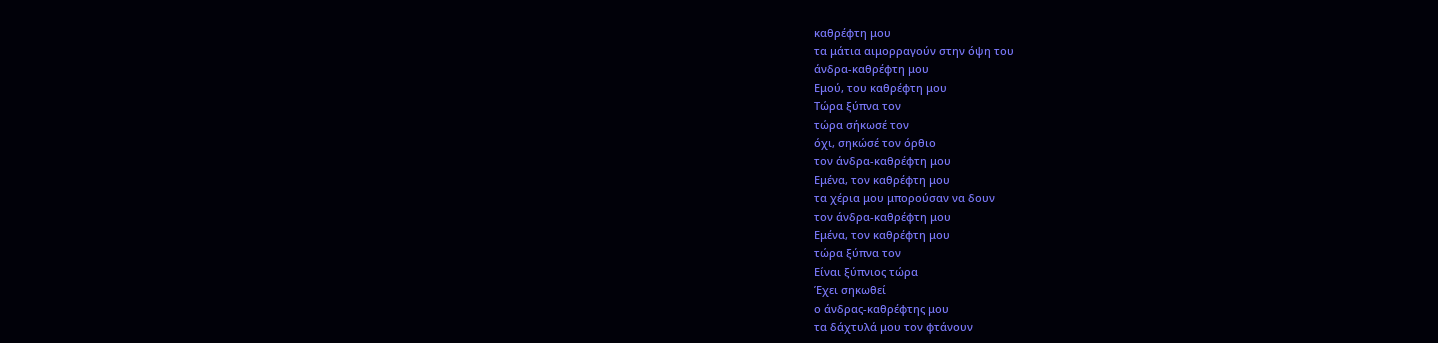καθρέφτη μου
τα μάτια αιμορραγούν στην όψη του
άνδρα-καθρέφτη μου
Εμού, του καθρέφτη μου
Τώρα ξύπνα τον
τώρα σήκωσέ τον
όχι, σηκώσέ τον όρθιο
τον άνδρα-καθρέφτη μου
Εμένα, τον καθρέφτη μου
τα χέρια μου μπορούσαν να δουν
τον άνδρα-καθρέφτη μου
Εμένα, τον καθρέφτη μου
τώρα ξύπνα τον
Είναι ξύπνιος τώρα
Έχει σηκωθεί
ο άνδρας-καθρέφτης μου
τα δάχτυλά μου τον φτάνουν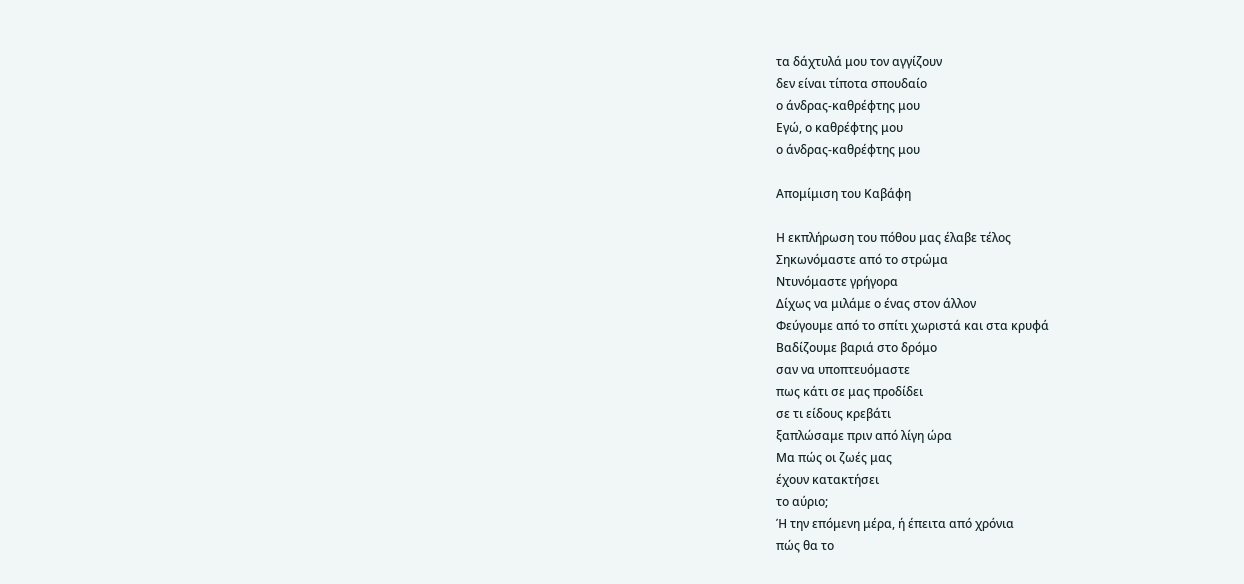τα δάχτυλά μου τον αγγίζουν
δεν είναι τίποτα σπουδαίο
ο άνδρας-καθρέφτης μου
Εγώ, ο καθρέφτης μου
ο άνδρας-καθρέφτης μου

Απομίμιση του Καβάφη

Η εκπλήρωση του πόθου μας έλαβε τέλος
Σηκωνόμαστε από το στρώμα
Ντυνόμαστε γρήγορα
Δίχως να μιλάμε ο ένας στον άλλον
Φεύγουμε από το σπίτι χωριστά και στα κρυφά
Βαδίζουμε βαριά στο δρόμο
σαν να υποπτευόμαστε
πως κάτι σε μας προδίδει
σε τι είδους κρεβάτι
ξαπλώσαμε πριν από λίγη ώρα
Μα πώς οι ζωές μας
έχουν κατακτήσει
το αύριο;
Ή την επόμενη μέρα, ή έπειτα από χρόνια
πώς θα το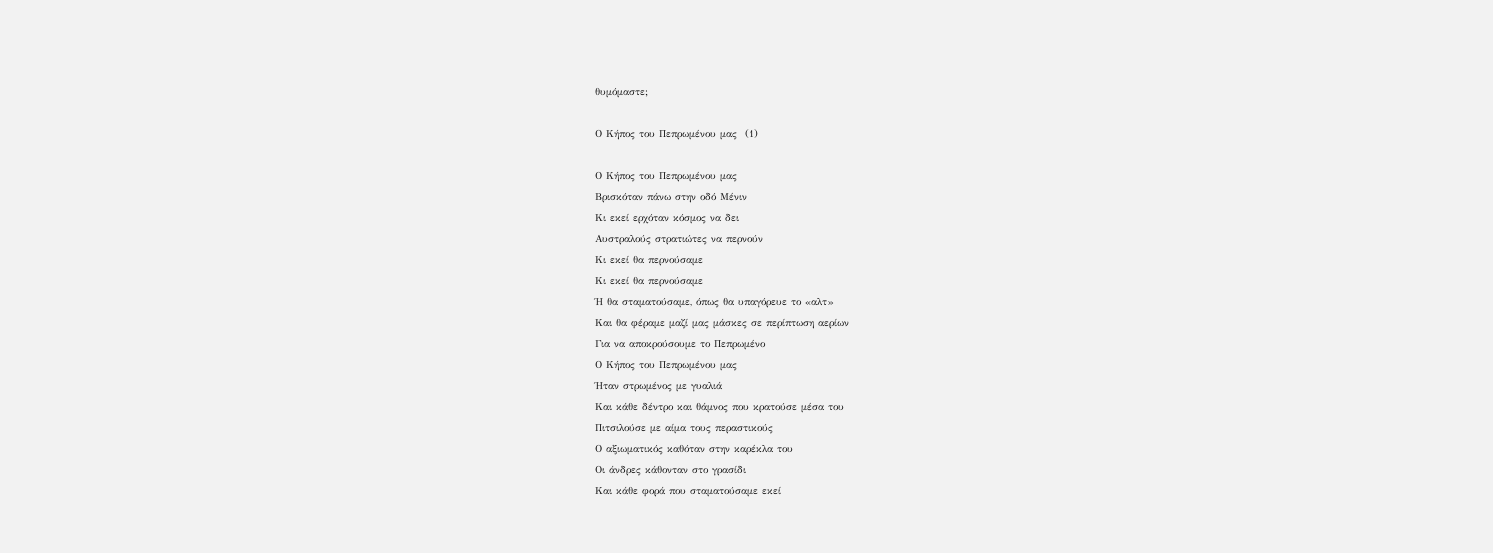θυμόμαστε;

Ο Κήπος του Πεπρωμένου μας  (1)

Ο Κήπος του Πεπρωμένου μας
Βρισκόταν πάνω στην οδό Μένιν
Κι εκεί ερχόταν κόσμος να δει
Αυστραλούς στρατιώτες να περνούν
Κι εκεί θα περνούσαμε
Κι εκεί θα περνούσαμε
Ή θα σταματούσαμε, όπως θα υπαγόρευε το «αλτ»
Και θα φέραμε μαζί μας μάσκες σε περίπτωση αερίων
Για να αποκρούσουμε το Πεπρωμένο
Ο Κήπος του Πεπρωμένου μας
Ήταν στρωμένος με γυαλιά
Και κάθε δέντρο και θάμνος που κρατούσε μέσα του
Πιτσιλούσε με αίμα τους περαστικούς
Ο αξιωματικός καθόταν στην καρέκλα του
Οι άνδρες κάθονταν στο γρασίδι
Και κάθε φορά που σταματούσαμε εκεί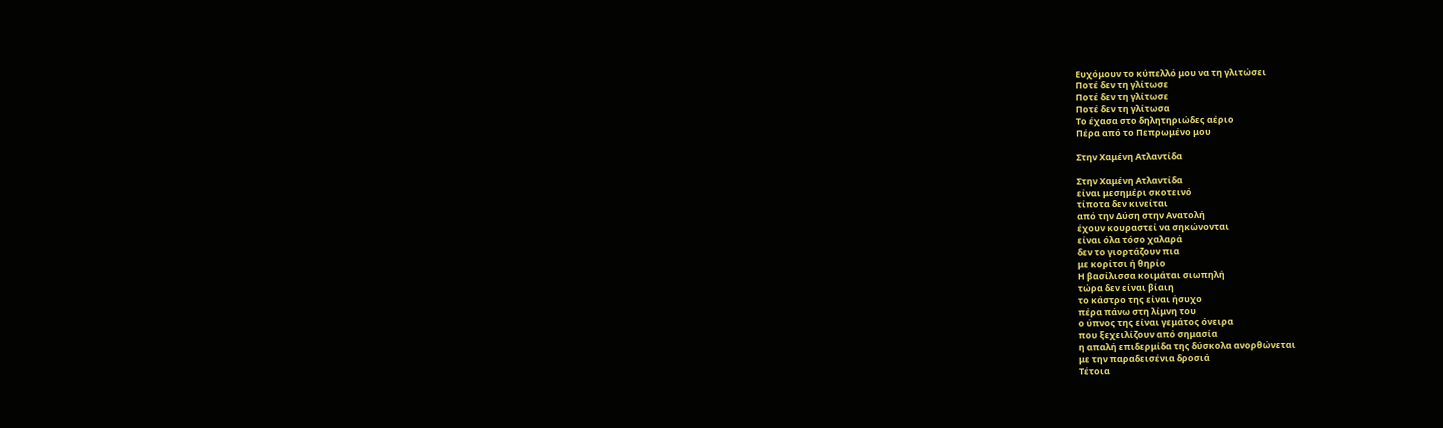Ευχόμουν το κύπελλό μου να τη γλιτώσει
Ποτέ δεν τη γλίτωσε
Ποτέ δεν τη γλίτωσε
Ποτέ δεν τη γλίτωσα
Το έχασα στο δηλητηριώδες αέριο
Πέρα από το Πεπρωμένο μου

Στην Χαμένη Ατλαντίδα

Στην Χαμένη Ατλαντίδα
είναι μεσημέρι σκοτεινό
τίποτα δεν κινείται
από την Δύση στην Ανατολή
έχουν κουραστεί να σηκώνονται
είναι όλα τόσο χαλαρά
δεν το γιορτάζουν πια
με κορίτσι ή θηρίο
Η βασίλισσα κοιμάται σιωπηλή
τώρα δεν είναι βίαιη
το κάστρο της είναι ήσυχο
πέρα πάνω στη λίμνη του
ο ύπνος της είναι γεμάτος όνειρα
που ξεχειλίζουν από σημασία
η απαλή επιδερμίδα της δύσκολα ανορθώνεται
με την παραδεισένια δροσιά
Τέτοια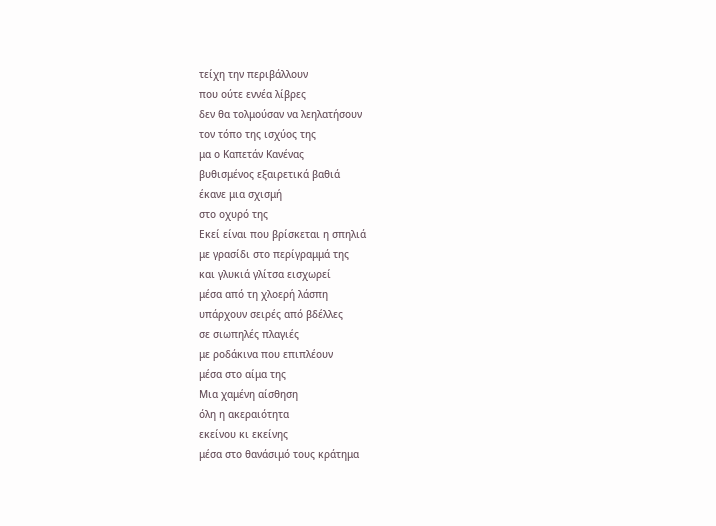τείχη την περιβάλλουν
που ούτε εννέα λίβρες
δεν θα τολμούσαν να λεηλατήσουν
τον τόπο της ισχύος της
μα ο Καπετάν Κανένας
βυθισμένος εξαιρετικά βαθιά
έκανε μια σχισμή
στο οχυρό της
Εκεί είναι που βρίσκεται η σπηλιά
με γρασίδι στο περίγραμμά της
και γλυκιά γλίτσα εισχωρεί
μέσα από τη χλοερή λάσπη
υπάρχουν σειρές από βδέλλες
σε σιωπηλές πλαγιές
με ροδάκινα που επιπλέουν
μέσα στο αίμα της
Μια χαμένη αίσθηση
όλη η ακεραιότητα
εκείνου κι εκείνης
μέσα στο θανάσιμό τους κράτημα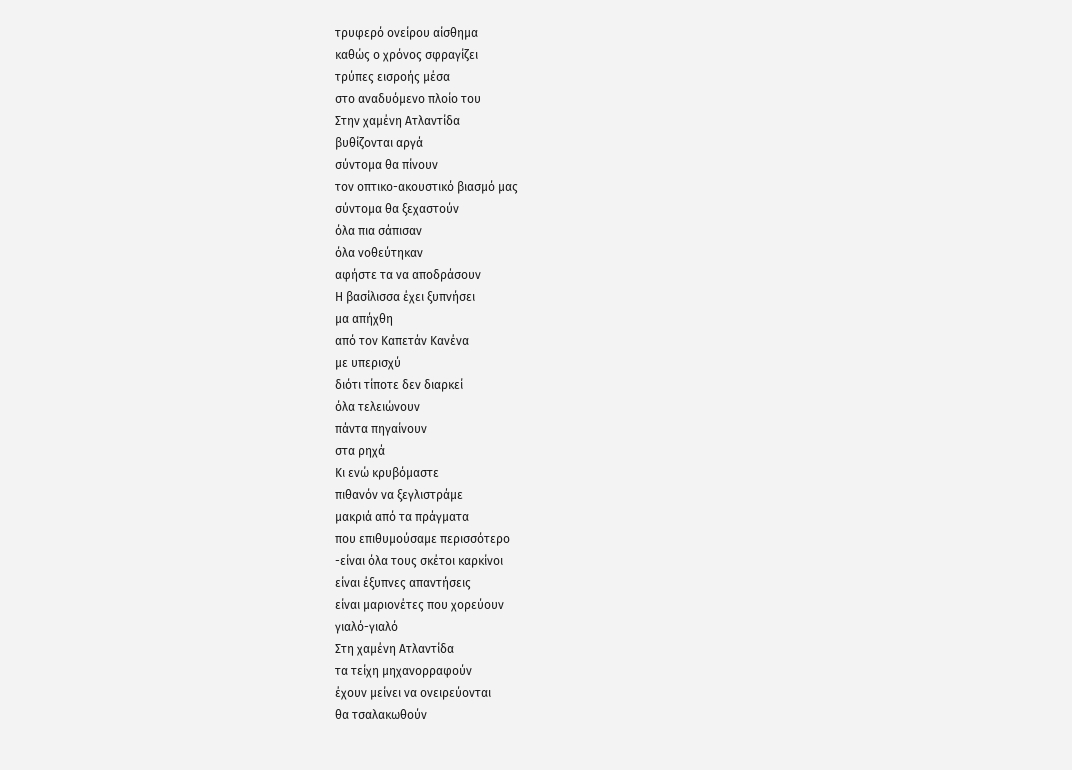τρυφερό ονείρου αίσθημα
καθώς ο χρόνος σφραγίζει
τρύπες εισροής μέσα
στο αναδυόμενο πλοίο του
Στην χαμένη Ατλαντίδα
βυθίζονται αργά
σύντομα θα πίνουν
τον οπτικο-ακουστικό βιασμό μας
σύντομα θα ξεχαστούν
όλα πια σάπισαν
όλα νοθεύτηκαν
αφήστε τα να αποδράσουν
Η βασίλισσα έχει ξυπνήσει
μα απήχθη
από τον Καπετάν Κανένα
με υπερισχύ
διότι τίποτε δεν διαρκεί
όλα τελειώνουν
πάντα πηγαίνουν
στα ρηχά
Κι ενώ κρυβόμαστε
πιθανόν να ξεγλιστράμε
μακριά από τα πράγματα
που επιθυμούσαμε περισσότερο
-είναι όλα τους σκέτοι καρκίνοι
είναι έξυπνες απαντήσεις
είναι μαριονέτες που χορεύουν
γιαλό-γιαλό
Στη χαμένη Ατλαντίδα
τα τείχη μηχανορραφούν
έχουν μείνει να ονειρεύονται
θα τσαλακωθούν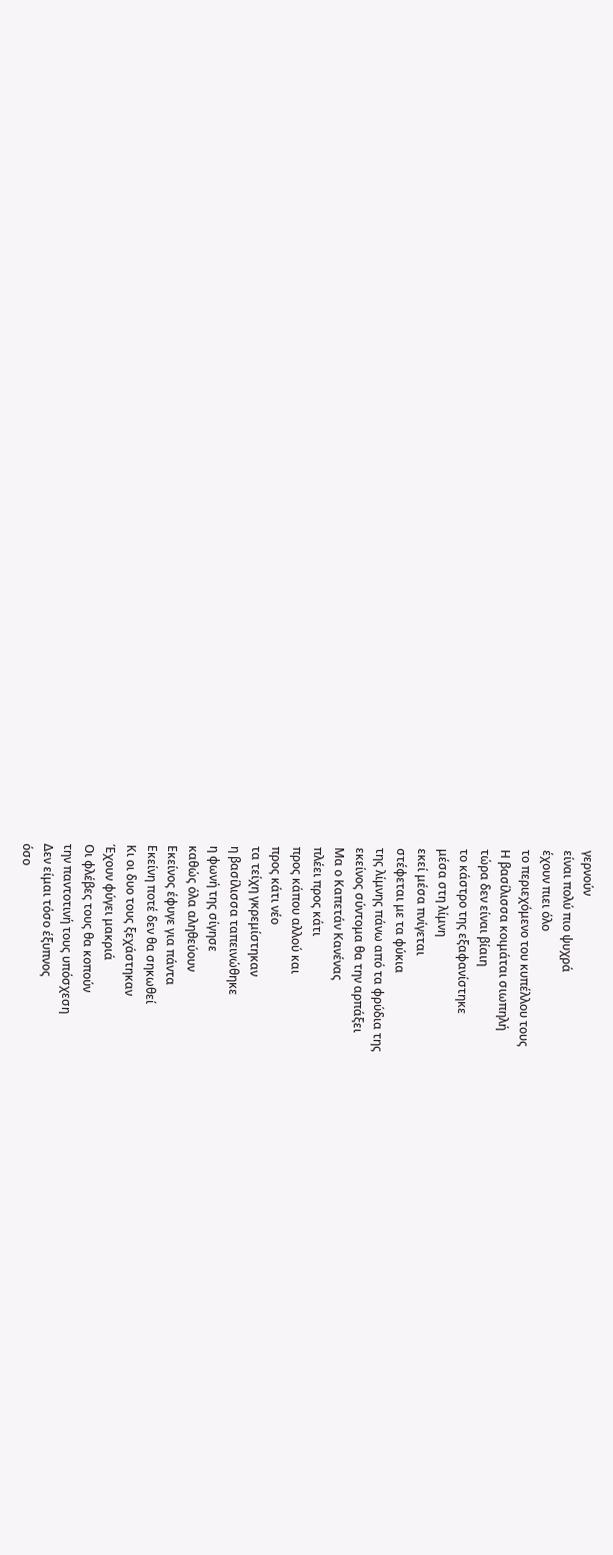γερνούν
είναι πολύ πιο ψυχρά
έχουν πιει όλο
το περιεχόμενο του κυπέλλου τους
Η βασίλισσα κοιμάται σιωπηλή
τώρα δεν είναι βίαιη
το κάστρο της εξαφανίστηκε
μέσα στη λίμνη
εκεί μέσα πνίγεται
στέφεται με τα φύκια
της λίμνης πάνω από τα φρύδια της
εκείνος σύντομα θα την αρπάξει
Μα ο Καπετάν Κανένας
πλέει προς κάτι
προς κάπου αλλού και
προς κάτι νέο
τα τείχη γκρεμίστηκαν
η βασίλισσα ταπεινώθηκε
η φωνή της σίγησε
καθώς όλα αληθεύουν
Εκείνος έφυγε για πάντα
Εκείνη ποτέ δεν θα σηκωθεί
Κι οι δυο τους ξεχάστηκαν
Έχουν φύγει μακριά
Οι φλέβες τους θα κοπούν
την παντοτινή τους υπόσχεση
Δεν είμαι τόσο έξυπνος
όσο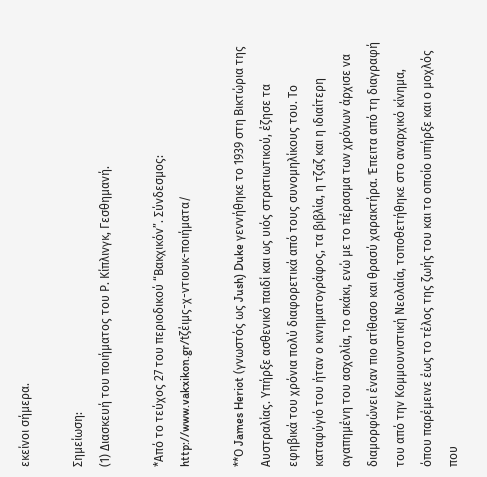εκείνοι σήμερα.

Σημείωση:
(1) Διασκευή του ποιήματος του Ρ. Κίπλινγκ, Γεσθημανή.

*Από το τεύχος 27 του περιοδικού “Βακχικόν”. Σύνδεσμος: http://www.vakxikon.gr/tζέιμς-χ-ντιουκ-ποιήματα/

**Ο James Heriot (γνωστός ως Jush) Duke γεννήθηκε το 1939 στη Βικτώρια της Αυστραλίας. Υπήρξε ασθενικό παιδί και ως υιός στρατιωτικού, έζησε τα εφηβικά του χρόνια πολύ διαφορετικά από τους συνομηλίκους του. Το καταφύγιό του ήταν ο κινηματογράφος, τα βιβλία, η τζαζ και η ιδιαίτερη αγαπημένη του ασχολία, το σκάκι, ενώ με το πέρασμα των χρόνων άρχισε να διαμορφώνει έναν πιο ατίθασο και θρασύ χαρακτήρα. Έπειτα από τη διαγραφή του από την Κομμουνιστική Νεολαία, τοποθετήθηκε στο αναρχικό κίνημα, όπου παρέμεινε έως το τέλος της ζωής του και το οποίο υπήρξε και ο μοχλός που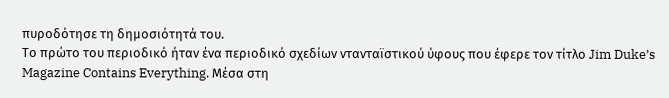πυροδότησε τη δημοσιότητά του.
Το πρώτο του περιοδικό ήταν ένα περιοδικό σχεδίων ντανταϊστικού ύφους που έφερε τον τίτλο Jim Duke’s Magazine Contains Everything. Μέσα στη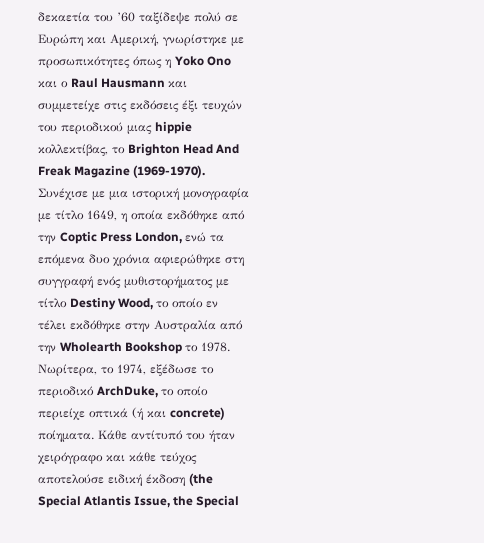δεκαετία του ’60 ταξίδεψε πολύ σε Ευρώπη και Αμερική, γνωρίστηκε με προσωπικότητες όπως η Yoko Ono και ο Raul Hausmann και συμμετείχε στις εκδόσεις έξι τευχών του περιοδικού μιας hippie κολλεκτίβας, το Brighton Head And Freak Magazine (1969-1970). Συνέχισε με μια ιστορική μονογραφία με τίτλο 1649, η οποία εκδόθηκε από την Coptic Press London, ενώ τα επόμενα δυο χρόνια αφιερώθηκε στη συγγραφή ενός μυθιστορήματος με τίτλο Destiny Wood, το οποίο εν τέλει εκδόθηκε στην Αυστραλία από την Wholearth Bookshop το 1978. Νωρίτερα, το 1974, εξέδωσε το περιοδικό ArchDuke, το οποίο περιείχε οπτικά (ή και concrete) ποίηματα. Κάθε αντίτυπό του ήταν χειρόγραφο και κάθε τεύχος αποτελούσε ειδική έκδοση (the Special Atlantis Issue, the Special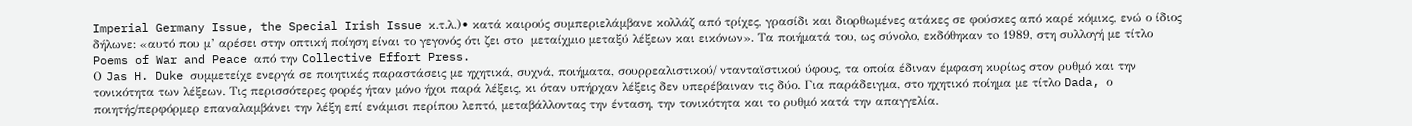Imperial Germany Issue, the Special Irish Issue κ.τ.λ.)• κατά καιρούς συμπεριελάμβανε κολλάζ από τρίχες, γρασίδι και διορθωμένες ατάκες σε φούσκες από καρέ κόμικς, ενώ ο ίδιος δήλωνε: «αυτό που μ’ αρέσει στην οπτική ποίηση είναι το γεγονός ότι ζει στο  μεταίχμιο μεταξύ λέξεων και εικόνων». Τα ποιήματά του, ως σύνολο, εκδόθηκαν τo 1989, στη συλλογή με τίτλο Poems of War and Peace από την Collective Effort Press.
Ο Jas H. Duke συμμετείχε ενεργά σε ποιητικές παραστάσεις με ηχητικά, συχνά, ποιήματα, σουρρεαλιστικού/ ντανταϊστικού ύφους, τα οποία έδιναν έμφαση κυρίως στον ρυθμό και την τονικότητα των λέξεων. Τις περισσότερες φορές ήταν μόνο ήχοι παρά λέξεις, κι όταν υπήρχαν λέξεις δεν υπερέβαιναν τις δύο. Για παράδειγμα, στο ηχητικό ποίημα με τίτλο Dada, ο ποιητής/περφόρμερ επαναλαμβάνει την λέξη επί ενάμισι περίπου λεπτό, μεταβάλλοντας την ένταση, την τονικότητα και το ρυθμό κατά την απαγγελία.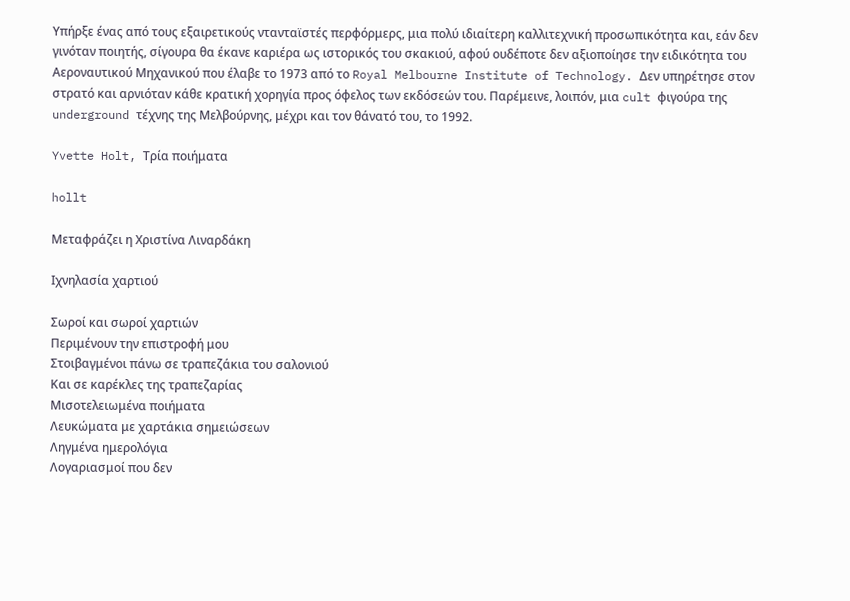Υπήρξε ένας από τους εξαιρετικούς ντανταϊστές περφόρμερς, μια πολύ ιδιαίτερη καλλιτεχνική προσωπικότητα και, εάν δεν γινόταν ποιητής, σίγουρα θα έκανε καριέρα ως ιστορικός του σκακιού, αφού ουδέποτε δεν αξιοποίησε την ειδικότητα του Αεροναυτικού Μηχανικού που έλαβε το 1973 από το Royal Melbourne Institute of Technology. Δεν υπηρέτησε στον στρατό και αρνιόταν κάθε κρατική χορηγία προς όφελος των εκδόσεών του. Παρέμεινε, λοιπόν, μια cult φιγούρα της underground τέχνης της Μελβούρνης, μέχρι και τον θάνατό του, το 1992.

Yvette Holt, Τρία ποιήματα

hollt

Μεταφράζει η Χριστίνα Λιναρδάκη

Ιχνηλασία χαρτιού

Σωροί και σωροί χαρτιών
Περιμένουν την επιστροφή μου
Στοιβαγμένοι πάνω σε τραπεζάκια του σαλονιού
Και σε καρέκλες της τραπεζαρίας
Μισοτελειωμένα ποιήματα
Λευκώματα με χαρτάκια σημειώσεων
Ληγμένα ημερολόγια
Λογαριασμοί που δεν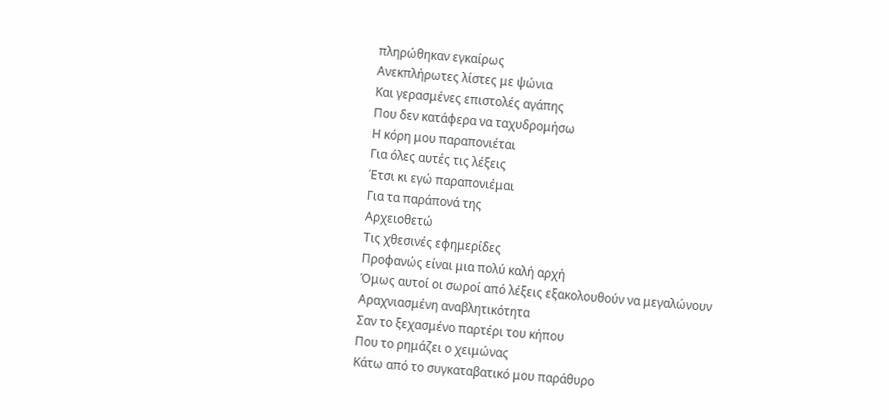πληρώθηκαν εγκαίρως
Ανεκπλήρωτες λίστες με ψώνια
Και γερασμένες επιστολές αγάπης
Που δεν κατάφερα να ταχυδρομήσω
Η κόρη μου παραπονιέται
Για όλες αυτές τις λέξεις
Έτσι κι εγώ παραπονιέμαι
Για τα παράπονά της
Αρχειοθετώ
Τις χθεσινές εφημερίδες
Προφανώς είναι μια πολύ καλή αρχή
Όμως αυτοί οι σωροί από λέξεις εξακολουθούν να μεγαλώνουν
Αραχνιασμένη αναβλητικότητα
Σαν το ξεχασμένο παρτέρι του κήπου
Που το ρημάζει ο χειμώνας
Κάτω από το συγκαταβατικό μου παράθυρο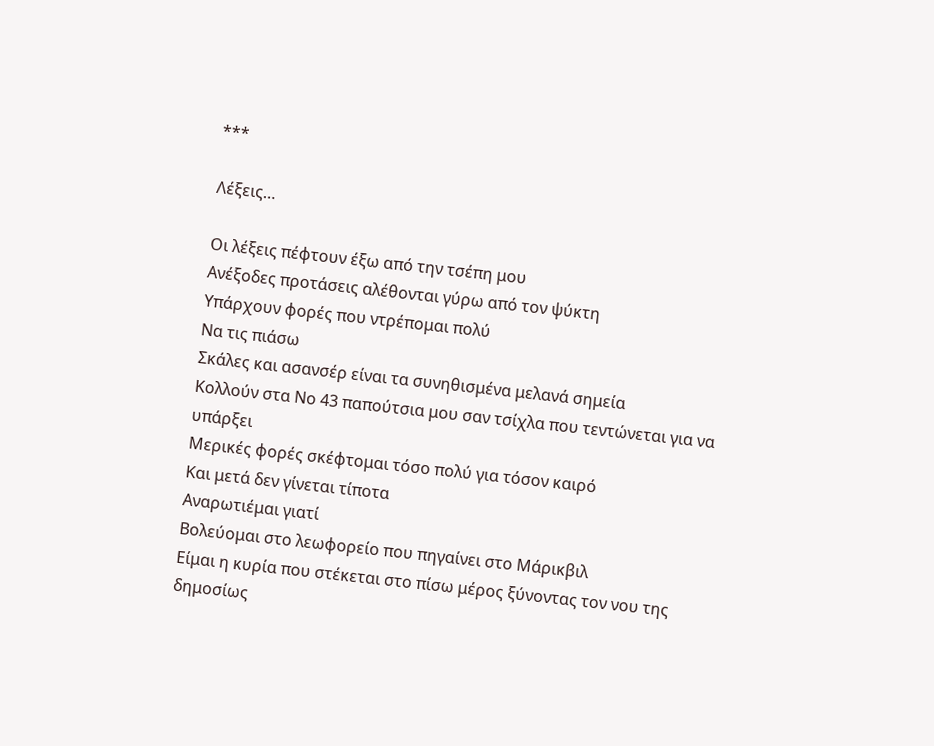***

Λέξεις…

Οι λέξεις πέφτουν έξω από την τσέπη μου
Ανέξοδες προτάσεις αλέθονται γύρω από τον ψύκτη
Υπάρχουν φορές που ντρέπομαι πολύ
Να τις πιάσω
Σκάλες και ασανσέρ είναι τα συνηθισμένα μελανά σημεία
Κολλούν στα Νο 43 παπούτσια μου σαν τσίχλα που τεντώνεται για να υπάρξει
Μερικές φορές σκέφτομαι τόσο πολύ για τόσον καιρό
Και μετά δεν γίνεται τίποτα
Αναρωτιέμαι γιατί
Βολεύομαι στο λεωφορείο που πηγαίνει στο Μάρικβιλ
Είμαι η κυρία που στέκεται στο πίσω μέρος ξύνοντας τον νου της δημοσίως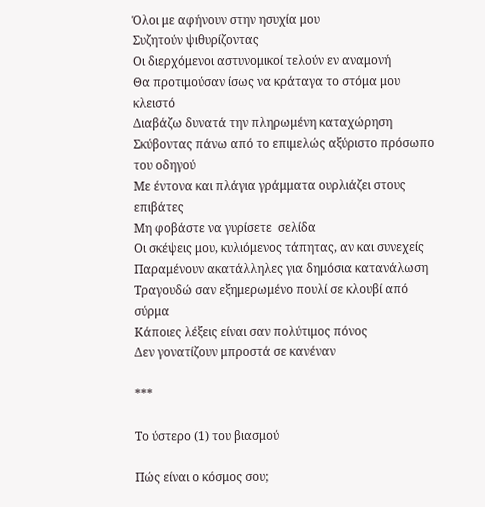Όλοι με αφήνουν στην ησυχία μου
Συζητούν ψιθυρίζοντας
Οι διερχόμενοι αστυνομικοί τελούν εν αναμονή
Θα προτιμούσαν ίσως να κράταγα το στόμα μου κλειστό
Διαβάζω δυνατά την πληρωμένη καταχώρηση
Σκύβοντας πάνω από το επιμελώς αξύριστο πρόσωπο του οδηγού
Με έντονα και πλάγια γράμματα ουρλιάζει στους επιβάτες
Μη φοβάστε να γυρίσετε  σελίδα
Οι σκέψεις μου, κυλιόμενος τάπητας, αν και συνεχείς
Παραμένουν ακατάλληλες για δημόσια κατανάλωση
Τραγουδώ σαν εξημερωμένο πουλί σε κλουβί από σύρμα
Κάποιες λέξεις είναι σαν πολύτιμος πόνος
Δεν γονατίζουν μπροστά σε κανέναν

***

Το ύστερο (1) του βιασμού

Πώς είναι ο κόσμος σου;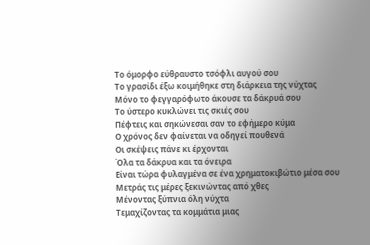Το όμορφο εύθραυστο τσόφλι αυγού σου
Το γρασίδι έξω κοιμήθηκε στη διάρκεια της νύχτας
Μόνο το φεγγαρόφωτο άκουσε τα δάκρυά σου
Το ύστερο κυκλώνει τις σκιές σου
Πέφτεις και σηκώνεσαι σαν το εφήμερο κύμα
Ο χρόνος δεν φαίνεται να οδηγεί πουθενά
Οι σκέψεις πάνε κι έρχονται
Όλα τα δάκρυα και τα όνειρα
Είναι τώρα φυλαγμένα σε ένα χρηματοκιβώτιο μέσα σου
Μετράς τις μέρες ξεκινώντας από χθες
Μένοντας ξύπνια όλη νύχτα
Τεμαχίζοντας τα κομμάτια μιας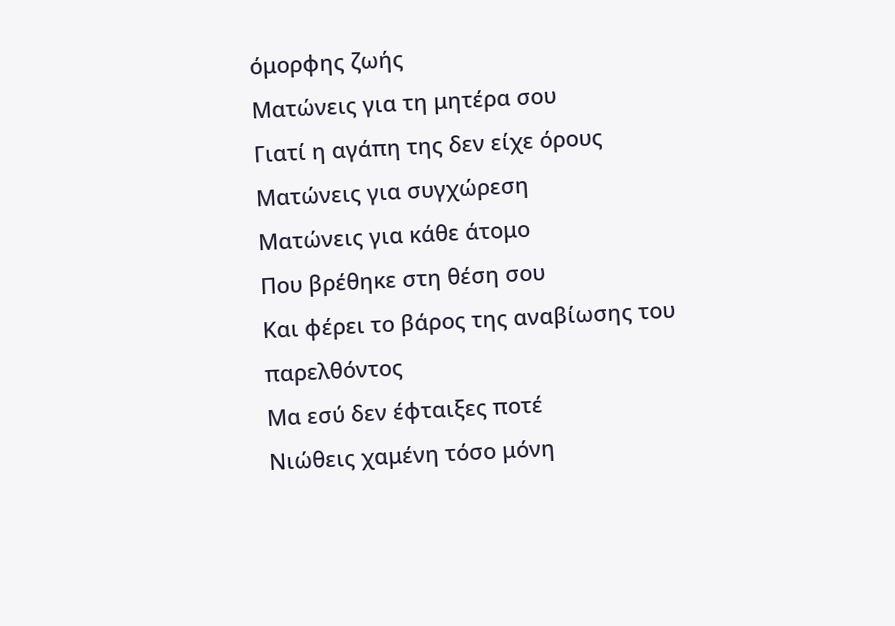όμορφης ζωής
Ματώνεις για τη μητέρα σου
Γιατί η αγάπη της δεν είχε όρους
Ματώνεις για συγχώρεση
Ματώνεις για κάθε άτομο
Που βρέθηκε στη θέση σου
Και φέρει το βάρος της αναβίωσης του παρελθόντος
Μα εσύ δεν έφταιξες ποτέ
Νιώθεις χαμένη τόσο μόνη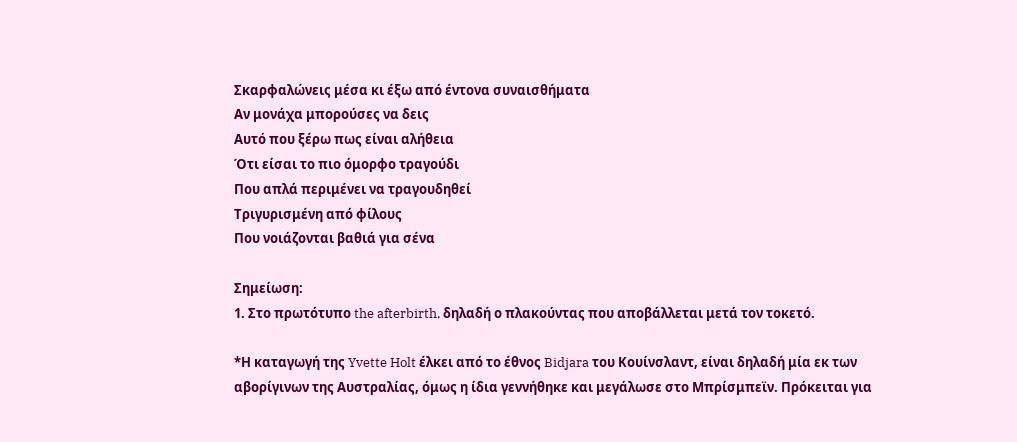Σκαρφαλώνεις μέσα κι έξω από έντονα συναισθήματα
Αν μονάχα μπορούσες να δεις
Αυτό που ξέρω πως είναι αλήθεια
Ότι είσαι το πιο όμορφο τραγούδι
Που απλά περιμένει να τραγουδηθεί
Τριγυρισμένη από φίλους
Που νοιάζονται βαθιά για σένα

Σημείωση:
1. Στο πρωτότυπο the afterbirth, δηλαδή ο πλακούντας που αποβάλλεται μετά τον τοκετό.

*Η καταγωγή της Yvette Holt έλκει από το έθνος Bidjara του Κουίνσλαντ, είναι δηλαδή μία εκ των αβορίγινων της Αυστραλίας, όμως η ίδια γεννήθηκε και μεγάλωσε στο Μπρίσμπεϊν. Πρόκειται για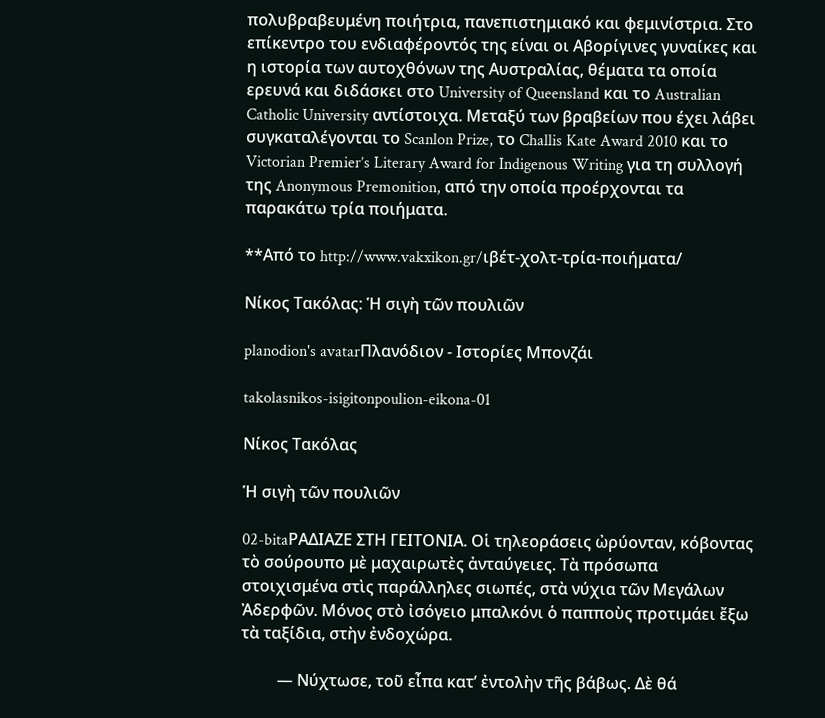πολυβραβευμένη ποιήτρια, πανεπιστημιακό και φεμινίστρια. Στο επίκεντρο του ενδιαφέροντός της είναι οι Αβορίγινες γυναίκες και η ιστορία των αυτοχθόνων της Αυστραλίας, θέματα τα οποία ερευνά και διδάσκει στο University of Queensland και το Australian Catholic University αντίστοιχα. Μεταξύ των βραβείων που έχει λάβει συγκαταλέγονται το Scanlon Prize, το Challis Kate Award 2010 και το Victorian Premier’s Literary Award for Indigenous Writing για τη συλλογή της Anonymous Premonition, από την οποία προέρχονται τα παρακάτω τρία ποιήματα.

**Από το http://www.vakxikon.gr/ιβέτ-χολτ-τρία-ποιήματα/

Νίκος Τακόλας: Ἡ σιγὴ τῶν πουλιῶν

planodion's avatarΠλανόδιον - Ιστορίες Μπονζάι

takolasnikos-isigitonpoulion-eikona-01

Νίκος Τακόλας

Ἡ σιγὴ τῶν πουλιῶν

02-bitaΡΑΔΙΑΖΕ ΣΤΗ ΓΕΙΤΟΝΙΑ. Οἱ τηλεοράσεις ὠρύονταν, κόβοντας τὸ σούρουπο μὲ μαχαιρωτὲς ἀνταύγειες. Τὰ πρόσωπα στοιχισμένα στὶς παράλληλες σιωπές, στὰ νύχια τῶν Μεγάλων Ἀδερφῶν. Μόνος στὸ ἰσόγειο μπαλκόνι ὁ παπποὺς προτιμάει ἔξω τὰ ταξίδια, στὴν ἐνδοχώρα.

         — Νύχτωσε, τοῦ εἶπα κατ’ ἐντολὴν τῆς βάβως. Δὲ θά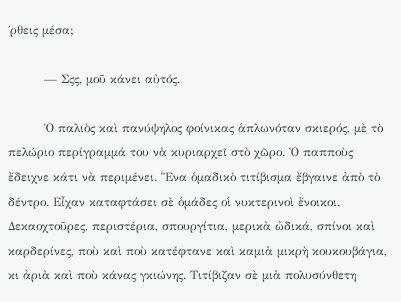΄ρθεις μέσα;

         — Σςς, μοῦ κάνει αὐτός.

         Ὁ παλιὸς καὶ πανύψηλος φοίνικας ἁπλωνόταν σκιερός, μὲ τὸ πελώριο περίγραμμά του νὰ κυριαρχεῖ στὸ χῶρο. Ὁ παπποὺς ἔδειχνε κάτι νὰ περιμένει. Ἕνα ὁμαδικὸ τιτίβισμα ἔβγαινε ἀπὸ τὸ δέντρο. Εἶχαν καταφτάσει σὲ ὁμάδες οἱ νυκτερινοὶ ἔνοικοι. Δεκαοχτοῦρες, περιστέρια, σπουργίτια, μερικὰ ὠδικά, σπίνοι καὶ καρδερίνες, ποὺ καὶ ποὺ κατέφτανε καὶ καμιὰ μικρὴ κουκουβάγια, κι ἀριὰ καὶ ποὺ κάνας γκιώνης. Τιτίβιζαν σὲ μιὰ πολυσύνθετη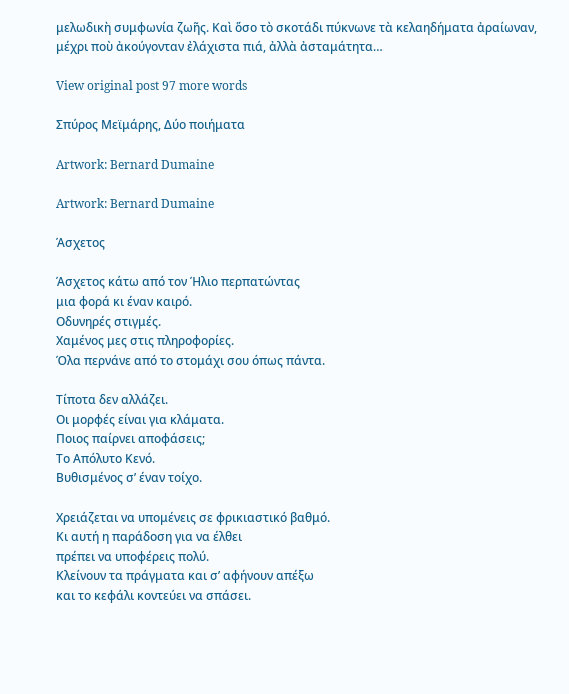μελωδικὴ συμφωνία ζωῆς. Καὶ ὅσο τὸ σκοτάδι πύκνωνε τὰ κελαηδήματα ἀραίωναν, μέχρι ποὺ ἀκούγονταν ἐλάχιστα πιά, ἀλλὰ ἀσταμάτητα…

View original post 97 more words

Σπύρος Μεϊμάρης, Δύο ποιήματα

Artwork: Bernard Dumaine

Artwork: Bernard Dumaine

Άσχετος

Άσχετος κάτω από τον Ήλιο περπατώντας
μια φορά κι έναν καιρό.
Οδυνηρές στιγμές.
Χαμένος μες στις πληροφορίες.
Όλα περνάνε από το στομάχι σου όπως πάντα.

Τίποτα δεν αλλάζει.
Οι μορφές είναι για κλάματα.
Ποιος παίρνει αποφάσεις;
Το Απόλυτο Κενό.
Βυθισμένος σ’ έναν τοίχο.

Χρειάζεται να υπομένεις σε φρικιαστικό βαθμό.
Κι αυτή η παράδοση για να έλθει
πρέπει να υποφέρεις πολύ.
Κλείνουν τα πράγματα και σ’ αφήνουν απέξω
και το κεφάλι κοντεύει να σπάσει.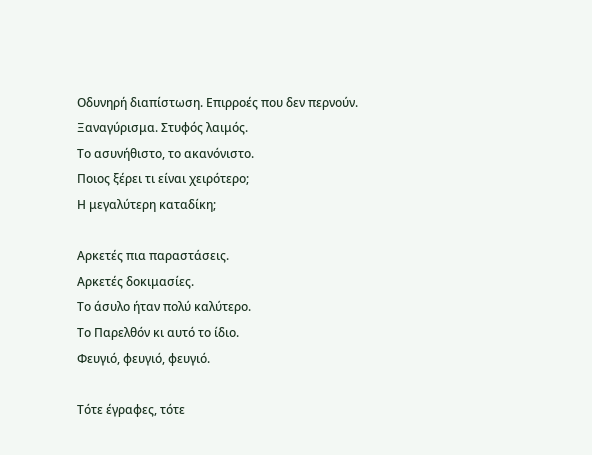Οδυνηρή διαπίστωση. Επιρροές που δεν περνούν.
Ξαναγύρισμα. Στυφός λαιμός.
Το ασυνήθιστο, το ακανόνιστο.
Ποιος ξέρει τι είναι χειρότερο;
Η μεγαλύτερη καταδίκη;

Αρκετές πια παραστάσεις.
Αρκετές δοκιμασίες.
Το άσυλο ήταν πολύ καλύτερο.
Το Παρελθόν κι αυτό το ίδιο.
Φευγιό, φευγιό, φευγιό.

Τότε έγραφες, τότε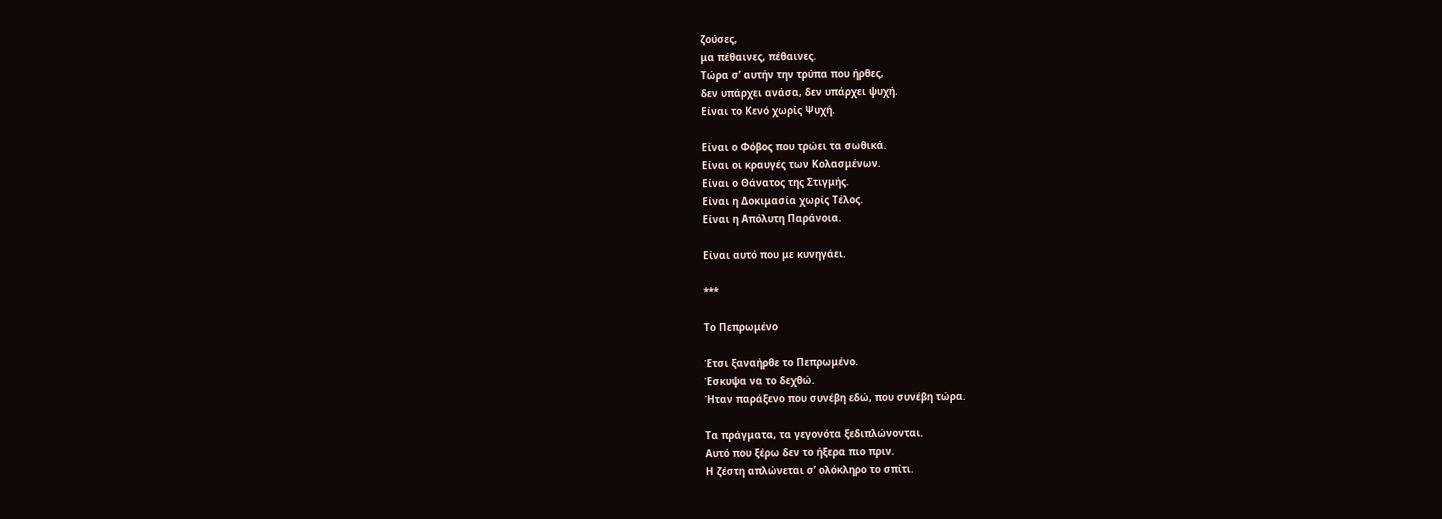ζούσες,
μα πέθαινες, πέθαινες.
Τώρα σ’ αυτήν την τρύπα που ήρθες,
δεν υπάρχει ανάσα, δεν υπάρχει ψυχή.
Είναι το Κενό χωρίς Ψυχή.

Είναι ο Φόβος που τρώει τα σωθικά.
Είναι οι κραυγές των Κολασμένων.
Είναι ο Θάνατος της Στιγμής.
Είναι η Δοκιμασία χωρίς Τέλος.
Είναι η Απόλυτη Παράνοια.

Είναι αυτό που με κυνηγάει.

***

Το Πεπρωμένο

Έτσι ξαναήρθε το Πεπρωμένο.
Έσκυψα να το δεχθώ.
Ήταν παράξενο που συνέβη εδώ, που συνέβη τώρα.

Τα πράγματα, τα γεγονότα ξεδιπλώνονται.
Αυτό που ξέρω δεν το ήξερα πιο πριν.
Η ζέστη απλώνεται σ’ ολόκληρο το σπίτι.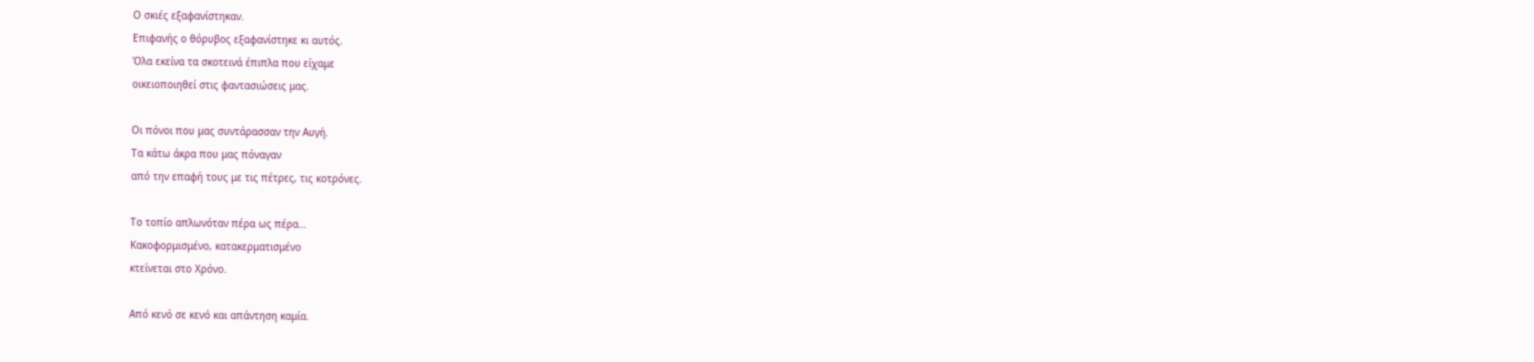Ο σκιές εξαφανίστηκαν.
Επιφανής ο θόρυβος εξαφανίστηκε κι αυτός.
Όλα εκείνα τα σκοτεινά έπιπλα που είχαμε
οικειοποιηθεί στις φαντασιώσεις μας.

Οι πόνοι που μας συντάρασσαν την Αυγή.
Τα κάτω άκρα που μας πόναγαν
από την επαφή τους με τις πέτρες, τις κοτρόνες.

Το τοπίο απλωνόταν πέρα ως πέρα…
Κακοφορμισμένο, κατακερματισμένο
κτείνεται στο Χρόνο.

Από κενό σε κενό και απάντηση καμία.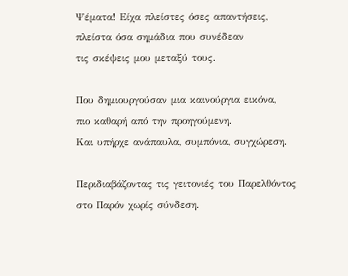Ψέματα! Είχα πλείστες όσες απαντήσεις,
πλείστα όσα σημάδια που συνέδεαν
τις σκέψεις μου μεταξύ τους.

Που δημιουργούσαν μια καινούργια εικόνα,
πιο καθαρή από την προηγούμενη.
Και υπήρχε ανάπαυλα, συμπόνια, συγχώρεση.

Περιδιαβάζοντας τις γειτονιές του Παρελθόντος
στο Παρόν χωρίς σύνδεση.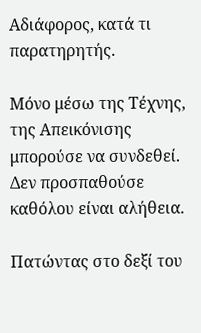Αδιάφορος, κατά τι παρατηρητής.

Μόνο μέσω της Τέχνης, της Απεικόνισης
μπορούσε να συνδεθεί.
Δεν προσπαθούσε καθόλου είναι αλήθεια.

Πατώντας στο δεξί του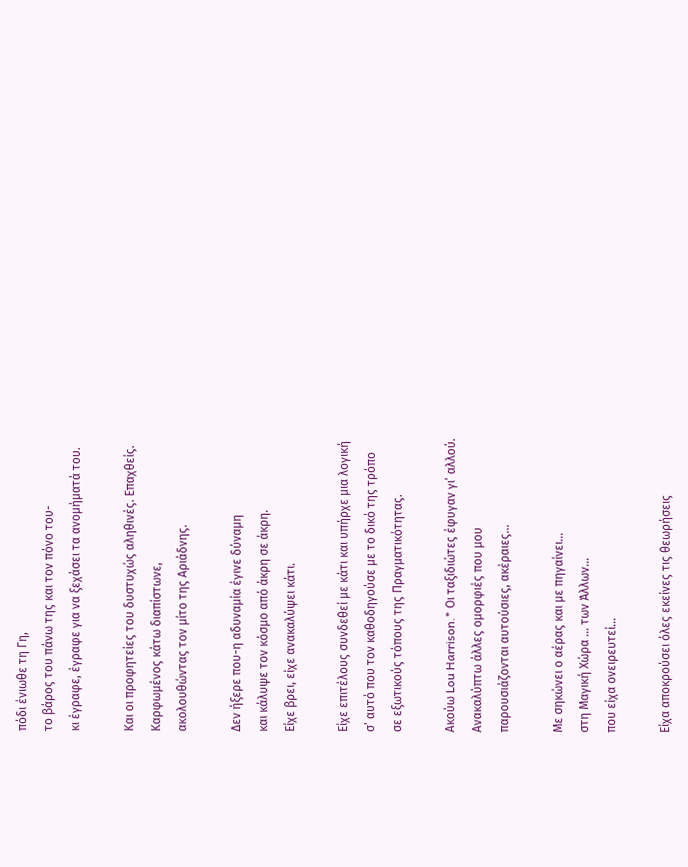πόδι ένιωθε τη Γη,
το βάρος του πάνω της και τον πόνο του-
κι έγραφε, έγραφε για να ξεχάσει τα ανομήματά του.

Και οι προφητείες του δυστυχώς αληθινές. Επαχθείς.
Καρφωμένος κάτω διαπίστωνε,
ακολουθώντας τον μίτο της Αριάδνης.

Δεν ήξερε που-η αδυναμία έγινε δύναμη
και κάλυψε τον κόσμο από άκρη σε άκρη.
Είχε βρει, είχε ανακαλύψει κάτι.

Είχε επιτέλους συνδεθεί με κάτι και υπήρχε μια λογική
σ’ αυτό που τον καθοδηγούσε με το δικό της τρόπο
σε εξωτικούς τόπους της Πραγματικότητας.

Ακούω Lou Harrison.* Οι ταξιδιώτες έφυγαν γι’ αλλού.
Ανακαλύπτω άλλες ομορφιές που μου
παρουσιάζονται αυτούσιες, ακέραιες…

Με σηκώνει ο αέρας και με πηγαίνει…
στη Μαγική Χώρα … των Άλλων…
που είχα ονειρευτεί…

Είχα αποκρούσει όλες εκείνες τις θεωρήσεις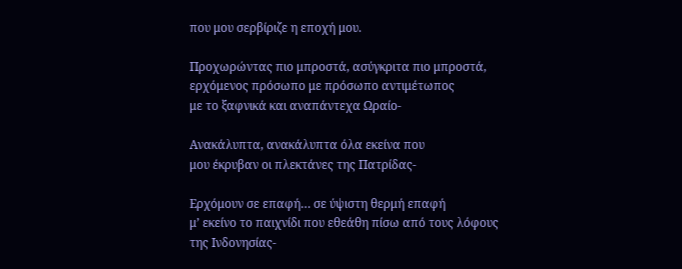που μου σερβίριζε η εποχή μου.

Προχωρώντας πιο μπροστά, ασύγκριτα πιο μπροστά,
ερχόμενος πρόσωπο με πρόσωπο αντιμέτωπος
με το ξαφνικά και αναπάντεχα Ωραίο-

Ανακάλυπτα, ανακάλυπτα όλα εκείνα που
μου έκρυβαν οι πλεκτάνες της Πατρίδας-

Ερχόμουν σε επαφή… σε ύψιστη θερμή επαφή
μ’ εκείνο το παιχνίδι που εθεάθη πίσω από τους λόφους
της Ινδονησίας-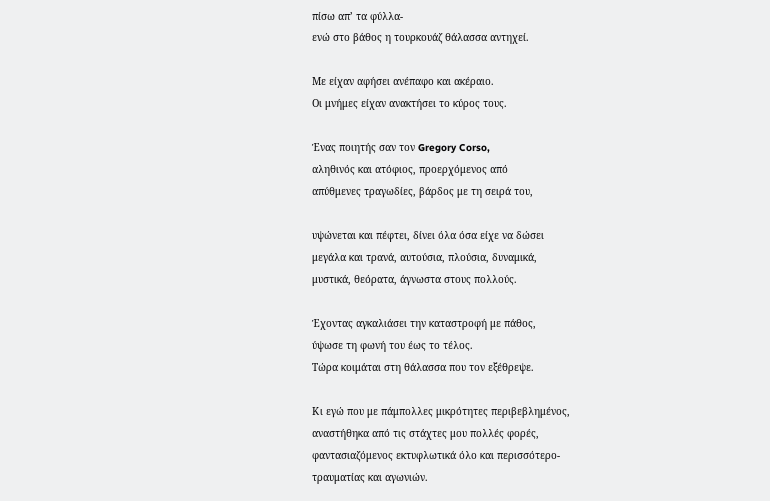πίσω απ’ τα φύλλα-
ενώ στο βάθος η τουρκουάζ θάλασσα αντηχεί.

Με είχαν αφήσει ανέπαφο και ακέραιο.
Οι μνήμες είχαν ανακτήσει το κύρος τους.

Ένας ποιητής σαν τον Gregory Corso,
αληθινός και ατόφιος, προερχόμενος από
απύθμενες τραγωδίες, βάρδος με τη σειρά του,

υψώνεται και πέφτει, δίνει όλα όσα είχε να δώσει
μεγάλα και τρανά, αυτούσια, πλούσια, δυναμικά,
μυστικά, θεόρατα, άγνωστα στους πολλούς.

Έχοντας αγκαλιάσει την καταστροφή με πάθος,
ύψωσε τη φωνή του έως το τέλος.
Τώρα κοιμάται στη θάλασσα που τον εξέθρεψε.

Κι εγώ που με πάμπολλες μικρότητες περιβεβλημένος,
αναστήθηκα από τις στάχτες μου πολλές φορές,
φαντασιαζόμενος εκτυφλωτικά όλο και περισσότερο-
τραυματίας και αγωνιών.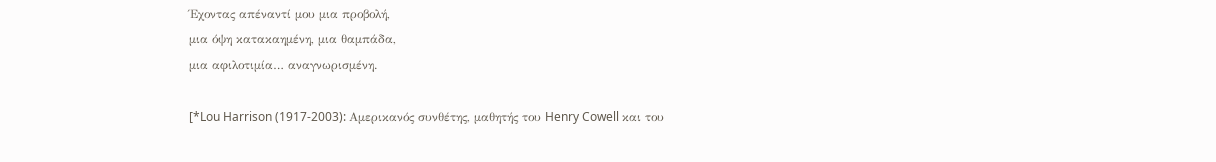Έχοντας απέναντί μου μια προβολή,
μια όψη κατακαημένη, μια θαμπάδα,
μια αφιλοτιμία… αναγνωρισμένη.

[*Lou Harrison (1917-2003): Αμερικανός συνθέτης, μαθητής του Henry Cowell και του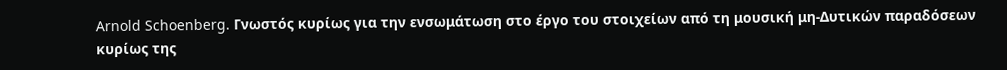Arnold Schoenberg. Γνωστός κυρίως για την ενσωμάτωση στο έργο του στοιχείων από τη μουσική μη-Δυτικών παραδόσεων κυρίως της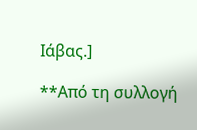Ιάβας.]

**Από τη συλλογή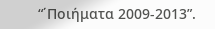“΄Ποιήματα 2009-2013”.